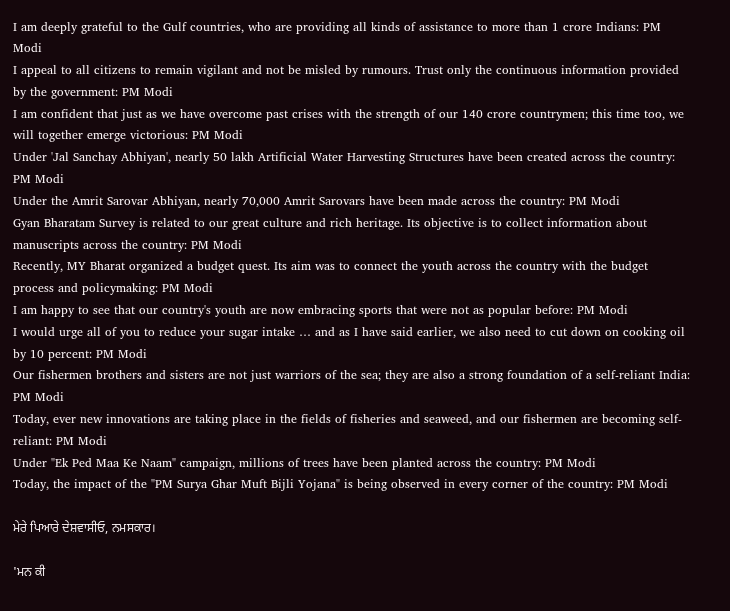I am deeply grateful to the Gulf countries, who are providing all kinds of assistance to more than 1 crore Indians: PM Modi
I appeal to all citizens to remain vigilant and not be misled by rumours. Trust only the continuous information provided by the government: PM Modi
I am confident that just as we have overcome past crises with the strength of our 140 crore countrymen; this time too, we will together emerge victorious: PM Modi
Under 'Jal Sanchay Abhiyan', nearly 50 lakh Artificial Water Harvesting Structures have been created across the country: PM Modi
Under the Amrit Sarovar Abhiyan, nearly 70,000 Amrit Sarovars have been made across the country: PM Modi
Gyan Bharatam Survey is related to our great culture and rich heritage. Its objective is to collect information about manuscripts across the country: PM Modi
Recently, MY Bharat organized a budget quest. Its aim was to connect the youth across the country with the budget process and policymaking: PM Modi
I am happy to see that our country's youth are now embracing sports that were not as popular before: PM Modi
I would urge all of you to reduce your sugar intake … and as I have said earlier, we also need to cut down on cooking oil by 10 percent: PM Modi
Our fishermen brothers and sisters are not just warriors of the sea; they are also a strong foundation of a self-reliant India: PM Modi
Today, ever new innovations are taking place in the fields of fisheries and seaweed, and our fishermen are becoming self-reliant: PM Modi
Under "Ek Ped Maa Ke Naam" campaign, millions of trees have been planted across the country: PM Modi
Today, the impact of the "PM Surya Ghar Muft Bijli Yojana" is being observed in every corner of the country: PM Modi

ਮੇਰੇ ਪਿਆਰੇ ਦੇਸ਼ਵਾਸੀਓ, ਨਮਸਕਾਰ।

'ਮਨ ਕੀ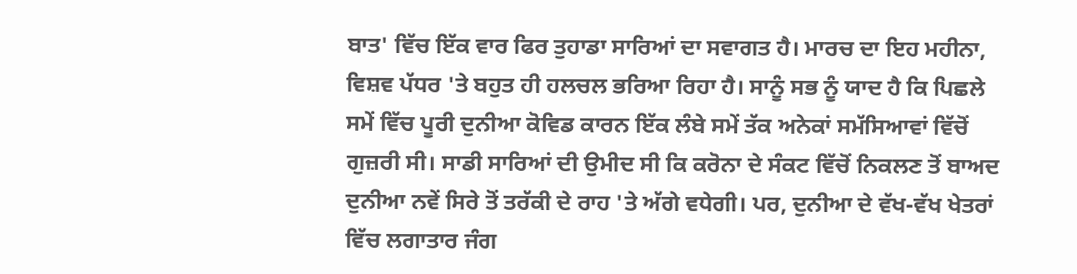ਬਾਤ' ਵਿੱਚ ਇੱਕ ਵਾਰ ਫਿਰ ਤੁਹਾਡਾ ਸਾਰਿਆਂ ਦਾ ਸਵਾਗਤ ਹੈ। ਮਾਰਚ ਦਾ ਇਹ ਮਹੀਨਾ, ਵਿਸ਼ਵ ਪੱਧਰ 'ਤੇ ਬਹੁਤ ਹੀ ਹਲਚਲ ਭਰਿਆ ਰਿਹਾ ਹੈ। ਸਾਨੂੰ ਸਭ ਨੂੰ ਯਾਦ ਹੈ ਕਿ ਪਿਛਲੇ ਸਮੇਂ ਵਿੱਚ ਪੂਰੀ ਦੁਨੀਆ ਕੋਵਿਡ ਕਾਰਨ ਇੱਕ ਲੰਬੇ ਸਮੇਂ ਤੱਕ ਅਨੇਕਾਂ ਸਮੱਸਿਆਵਾਂ ਵਿੱਚੋਂ ਗੁਜ਼ਰੀ ਸੀ। ਸਾਡੀ ਸਾਰਿਆਂ ਦੀ ਉਮੀਦ ਸੀ ਕਿ ਕਰੋਨਾ ਦੇ ਸੰਕਟ ਵਿੱਚੋਂ ਨਿਕਲਣ ਤੋਂ ਬਾਅਦ ਦੁਨੀਆ ਨਵੇਂ ਸਿਰੇ ਤੋਂ ਤਰੱਕੀ ਦੇ ਰਾਹ 'ਤੇ ਅੱਗੇ ਵਧੇਗੀ। ਪਰ, ਦੁਨੀਆ ਦੇ ਵੱਖ-ਵੱਖ ਖੇਤਰਾਂ ਵਿੱਚ ਲਗਾਤਾਰ ਜੰਗ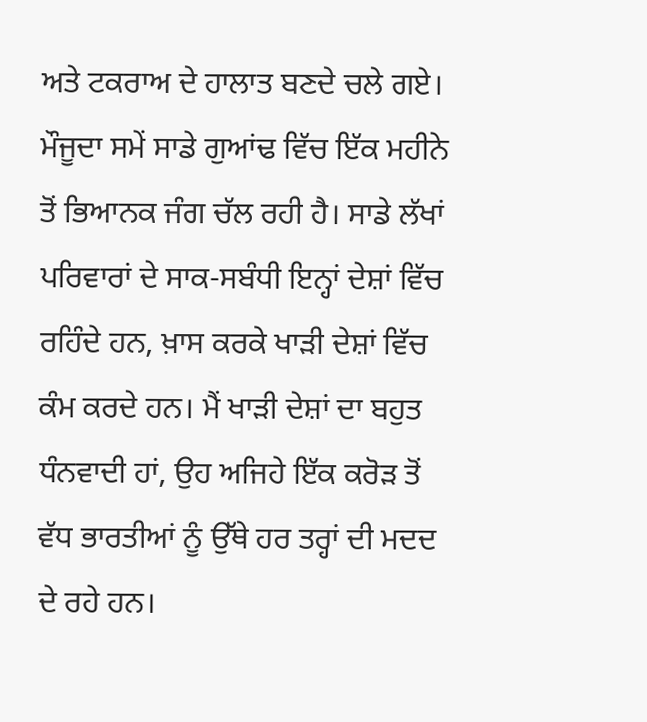ਅਤੇ ਟਕਰਾਅ ਦੇ ਹਾਲਾਤ ਬਣਦੇ ਚਲੇ ਗਏ। ਮੌਜੂਦਾ ਸਮੇਂ ਸਾਡੇ ਗੁਆਂਢ ਵਿੱਚ ਇੱਕ ਮਹੀਨੇ ਤੋਂ ਭਿਆਨਕ ਜੰਗ ਚੱਲ ਰਹੀ ਹੈ। ਸਾਡੇ ਲੱਖਾਂ ਪਰਿਵਾਰਾਂ ਦੇ ਸਾਕ-ਸਬੰਧੀ ਇਨ੍ਹਾਂ ਦੇਸ਼ਾਂ ਵਿੱਚ ਰਹਿੰਦੇ ਹਨ, ਖ਼ਾਸ ਕਰਕੇ ਖਾੜੀ ਦੇਸ਼ਾਂ ਵਿੱਚ ਕੰਮ ਕਰਦੇ ਹਨ। ਮੈਂ ਖਾੜੀ ਦੇਸ਼ਾਂ ਦਾ ਬਹੁਤ ਧੰਨਵਾਦੀ ਹਾਂ, ਉਹ ਅਜਿਹੇ ਇੱਕ ਕਰੋੜ ਤੋਂ ਵੱਧ ਭਾਰਤੀਆਂ ਨੂੰ ਉੱਥੇ ਹਰ ਤਰ੍ਹਾਂ ਦੀ ਮਦਦ ਦੇ ਰਹੇ ਹਨ।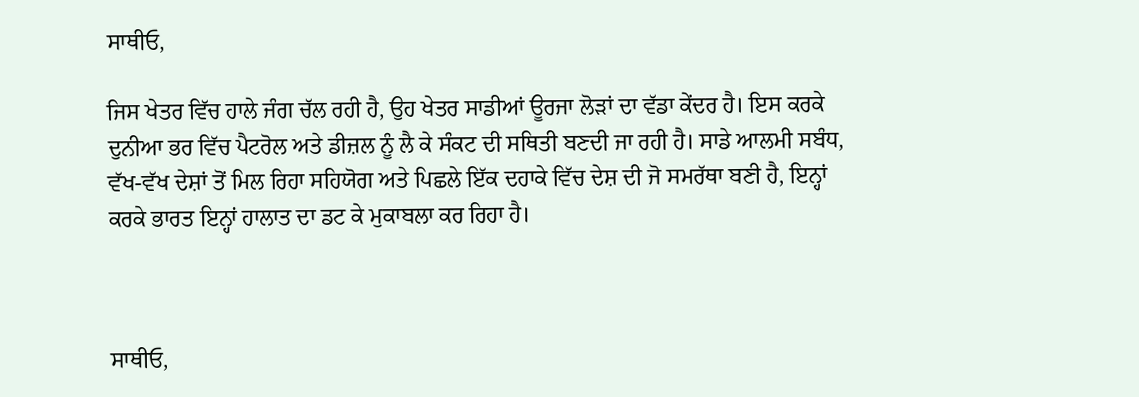ਸਾਥੀਓ,

ਜਿਸ ਖੇਤਰ ਵਿੱਚ ਹਾਲੇ ਜੰਗ ਚੱਲ ਰਹੀ ਹੈ, ਉਹ ਖੇਤਰ ਸਾਡੀਆਂ ਊਰਜਾ ਲੋੜਾਂ ਦਾ ਵੱਡਾ ਕੇਂਦਰ ਹੈ। ਇਸ ਕਰਕੇ ਦੁਨੀਆ ਭਰ ਵਿੱਚ ਪੈਟਰੋਲ ਅਤੇ ਡੀਜ਼ਲ ਨੂੰ ਲੈ ਕੇ ਸੰਕਟ ਦੀ ਸਥਿਤੀ ਬਣਦੀ ਜਾ ਰਹੀ ਹੈ। ਸਾਡੇ ਆਲਮੀ ਸਬੰਧ, ਵੱਖ-ਵੱਖ ਦੇਸ਼ਾਂ ਤੋਂ ਮਿਲ ਰਿਹਾ ਸਹਿਯੋਗ ਅਤੇ ਪਿਛਲੇ ਇੱਕ ਦਹਾਕੇ ਵਿੱਚ ਦੇਸ਼ ਦੀ ਜੋ ਸਮਰੱਥਾ ਬਣੀ ਹੈ, ਇਨ੍ਹਾਂ ਕਰਕੇ ਭਾਰਤ ਇਨ੍ਹਾਂ ਹਾਲਾਤ ਦਾ ਡਟ ਕੇ ਮੁਕਾਬਲਾ ਕਰ ਰਿਹਾ ਹੈ।



ਸਾਥੀਓ,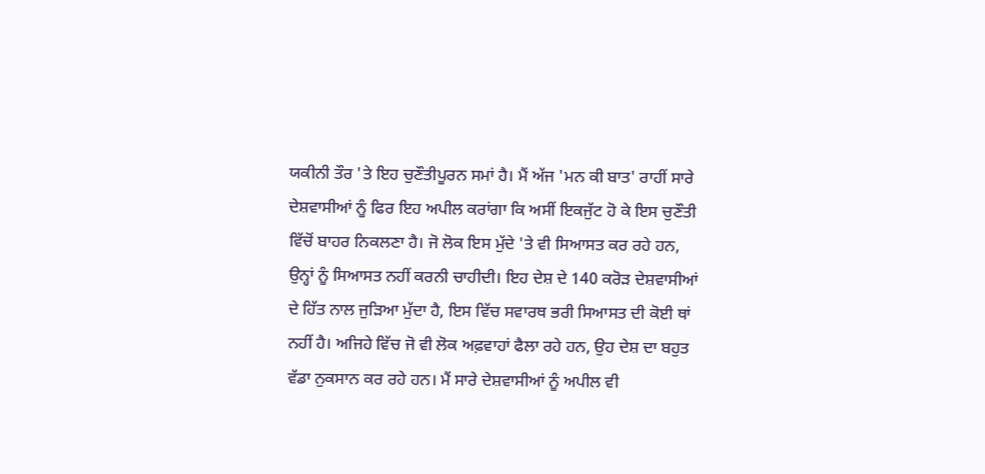ਯਕੀਨੀ ਤੌਰ 'ਤੇ ਇਹ ਚੁਣੌਤੀਪੂਰਨ ਸਮਾਂ ਹੈ। ਮੈਂ ਅੱਜ 'ਮਨ ਕੀ ਬਾਤ' ਰਾਹੀਂ ਸਾਰੇ ਦੇਸ਼ਵਾਸੀਆਂ ਨੂੰ ਫਿਰ ਇਹ ਅਪੀਲ ਕਰਾਂਗਾ ਕਿ ਅਸੀਂ ਇਕਜੁੱਟ ਹੋ ਕੇ ਇਸ ਚੁਣੌਤੀ ਵਿੱਚੋਂ ਬਾਹਰ ਨਿਕਲਣਾ ਹੈ। ਜੋ ਲੋਕ ਇਸ ਮੁੱਦੇ 'ਤੇ ਵੀ ਸਿਆਸਤ ਕਰ ਰਹੇ ਹਨ, ਉਨ੍ਹਾਂ ਨੂੰ ਸਿਆਸਤ ਨਹੀਂ ਕਰਨੀ ਚਾਹੀਦੀ। ਇਹ ਦੇਸ਼ ਦੇ 140 ਕਰੋੜ ਦੇਸ਼ਵਾਸੀਆਂ ਦੇ ਹਿੱਤ ਨਾਲ ਜੁੜਿਆ ਮੁੱਦਾ ਹੈ, ਇਸ ਵਿੱਚ ਸਵਾਰਥ ਭਰੀ ਸਿਆਸਤ ਦੀ ਕੋਈ ਥਾਂ ਨਹੀਂ ਹੈ। ਅਜਿਹੇ ਵਿੱਚ ਜੋ ਵੀ ਲੋਕ ਅਫ਼ਵਾਹਾਂ ਫੈਲਾ ਰਹੇ ਹਨ, ਉਹ ਦੇਸ਼ ਦਾ ਬਹੁਤ ਵੱਡਾ ਨੁਕਸਾਨ ਕਰ ਰਹੇ ਹਨ। ਮੈਂ ਸਾਰੇ ਦੇਸ਼ਵਾਸੀਆਂ ਨੂੰ ਅਪੀਲ ਵੀ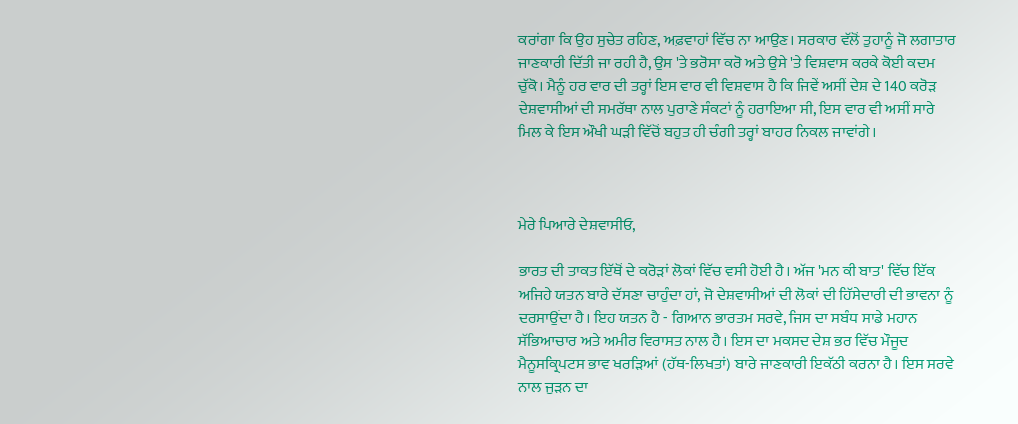ਕਰਾਂਗਾ ਕਿ ਉਹ ਸੁਚੇਤ ਰਹਿਣ, ਅਫ਼ਵਾਹਾਂ ਵਿੱਚ ਨਾ ਆਉਣ। ਸਰਕਾਰ ਵੱਲੋਂ ਤੁਹਾਨੂੰ ਜੋ ਲਗਾਤਾਰ ਜਾਣਕਾਰੀ ਦਿੱਤੀ ਜਾ ਰਹੀ ਹੈ, ਉਸ 'ਤੇ ਭਰੋਸਾ ਕਰੋ ਅਤੇ ਉਸੇ 'ਤੇ ਵਿਸ਼ਵਾਸ ਕਰਕੇ ਕੋਈ ਕਦਮ ਚੁੱਕੋ। ਮੈਨੂੰ ਹਰ ਵਾਰ ਦੀ ਤਰ੍ਹਾਂ ਇਸ ਵਾਰ ਵੀ ਵਿਸ਼ਵਾਸ ਹੈ ਕਿ ਜਿਵੇਂ ਅਸੀਂ ਦੇਸ਼ ਦੇ 140 ਕਰੋੜ ਦੇਸ਼ਵਾਸੀਆਂ ਦੀ ਸਮਰੱਥਾ ਨਾਲ ਪੁਰਾਣੇ ਸੰਕਟਾਂ ਨੂੰ ਹਰਾਇਆ ਸੀ, ਇਸ ਵਾਰ ਵੀ ਅਸੀਂ ਸਾਰੇ ਮਿਲ ਕੇ ਇਸ ਔਖੀ ਘੜੀ ਵਿੱਚੋਂ ਬਹੁਤ ਹੀ ਚੰਗੀ ਤਰ੍ਹਾਂ ਬਾਹਰ ਨਿਕਲ ਜਾਵਾਂਗੇ।



ਮੇਰੇ ਪਿਆਰੇ ਦੇਸ਼ਵਾਸੀਓ,

ਭਾਰਤ ਦੀ ਤਾਕਤ ਇੱਥੋਂ ਦੇ ਕਰੋੜਾਂ ਲੋਕਾਂ ਵਿੱਚ ਵਸੀ ਹੋਈ ਹੈ। ਅੱਜ 'ਮਨ ਕੀ ਬਾਤ' ਵਿੱਚ ਇੱਕ ਅਜਿਹੇ ਯਤਨ ਬਾਰੇ ਦੱਸਣਾ ਚਾਹੁੰਦਾ ਹਾਂ, ਜੋ ਦੇਸ਼ਵਾਸੀਆਂ ਦੀ ਲੋਕਾਂ ਦੀ ਹਿੱਸੇਦਾਰੀ ਦੀ ਭਾਵਨਾ ਨੂੰ ਦਰਸਾਉਂਦਾ ਹੈ। ਇਹ ਯਤਨ ਹੈ - ਗਿਆਨ ਭਾਰਤਮ ਸਰਵੇ, ਜਿਸ ਦਾ ਸਬੰਧ ਸਾਡੇ ਮਹਾਨ ਸੱਭਿਆਚਾਰ ਅਤੇ ਅਮੀਰ ਵਿਰਾਸਤ ਨਾਲ ਹੈ। ਇਸ ਦਾ ਮਕਸਦ ਦੇਸ਼ ਭਰ ਵਿੱਚ ਮੌਜੂਦ ਮੈਨੂਸਕ੍ਰਿਪਟਸ ਭਾਵ ਖਰੜਿਆਂ (ਹੱਥ-ਲਿਖਤਾਂ) ਬਾਰੇ ਜਾਣਕਾਰੀ ਇਕੱਠੀ ਕਰਨਾ ਹੈ। ਇਸ ਸਰਵੇ ਨਾਲ ਜੁੜਨ ਦਾ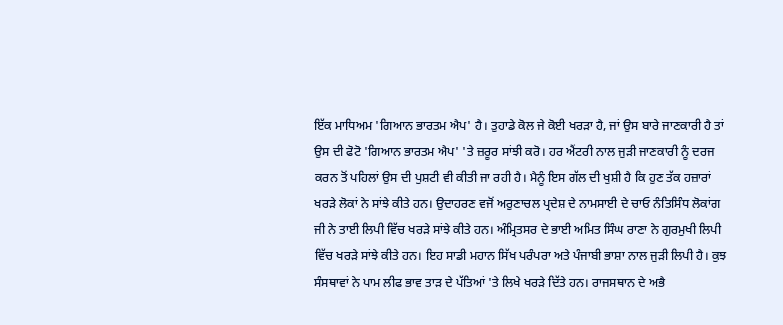ਇੱਕ ਮਾਧਿਅਮ 'ਗਿਆਨ ਭਾਰਤਮ ਐਪ' ਹੈ। ਤੁਹਾਡੇ ਕੋਲ ਜੇ ਕੋਈ ਖਰੜਾ ਹੈ, ਜਾਂ ਉਸ ਬਾਰੇ ਜਾਣਕਾਰੀ ਹੈ ਤਾਂ ਉਸ ਦੀ ਫੋਟੋ 'ਗਿਆਨ ਭਾਰਤਮ ਐਪ' 'ਤੇ ਜ਼ਰੂਰ ਸਾਂਝੀ ਕਰੋ। ਹਰ ਐਂਟਰੀ ਨਾਲ ਜੁੜੀ ਜਾਣਕਾਰੀ ਨੂੰ ਦਰਜ ਕਰਨ ਤੋਂ ਪਹਿਲਾਂ ਉਸ ਦੀ ਪੁਸ਼ਟੀ ਵੀ ਕੀਤੀ ਜਾ ਰਹੀ ਹੈ। ਮੈਨੂੰ ਇਸ ਗੱਲ ਦੀ ਖੁਸ਼ੀ ਹੈ ਕਿ ਹੁਣ ਤੱਕ ਹਜ਼ਾਰਾਂ ਖਰੜੇ ਲੋਕਾਂ ਨੇ ਸਾਂਝੇ ਕੀਤੇ ਹਨ। ਉਦਾਹਰਣ ਵਜੋਂ ਅਰੁਣਾਚਲ ਪ੍ਰਦੇਸ਼ ਦੇ ਨਾਮਸਾਈ ਦੇ ਚਾਓ ਨੰਤਿਸਿੰਧ ਲੋਕਾਂਗ ਜੀ ਨੇ ਤਾਈ ਲਿਪੀ ਵਿੱਚ ਖਰੜੇ ਸਾਂਝੇ ਕੀਤੇ ਹਨ। ਅੰਮ੍ਰਿਤਸਰ ਦੇ ਭਾਈ ਅਮਿਤ ਸਿੰਘ ਰਾਣਾ ਨੇ ਗੁਰਮੁਖੀ ਲਿਪੀ ਵਿੱਚ ਖਰੜੇ ਸਾਂਝੇ ਕੀਤੇ ਹਨ। ਇਹ ਸਾਡੀ ਮਹਾਨ ਸਿੱਖ ਪਰੰਪਰਾ ਅਤੇ ਪੰਜਾਬੀ ਭਾਸ਼ਾ ਨਾਲ ਜੁੜੀ ਲਿਪੀ ਹੈ। ਕੁਝ ਸੰਸਥਾਵਾਂ ਨੇ ਪਾਮ ਲੀਫ ਭਾਵ ਤਾੜ ਦੇ ਪੱਤਿਆਂ 'ਤੇ ਲਿਖੇ ਖਰੜੇ ਦਿੱਤੇ ਹਨ। ਰਾਜਸਥਾਨ ਦੇ ਅਭੈ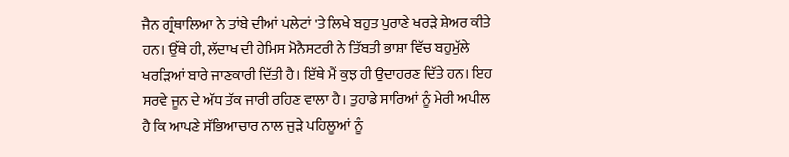ਜੈਨ ਗ੍ਰੰਥਾਲਿਆ ਨੇ ਤਾਂਬੇ ਦੀਆਂ ਪਲੇਟਾਂ 'ਤੇ ਲਿਖੇ ਬਹੁਤ ਪੁਰਾਣੇ ਖਰੜੇ ਸ਼ੇਅਰ ਕੀਤੇ ਹਨ। ਉੱਥੇ ਹੀ, ਲੱਦਾਖ ਦੀ ਹੇਮਿਸ ਮੋਨੈਸਟਰੀ ਨੇ ਤਿੱਬਤੀ ਭਾਸ਼ਾ ਵਿੱਚ ਬਹੁਮੁੱਲੇ ਖਰੜਿਆਂ ਬਾਰੇ ਜਾਣਕਾਰੀ ਦਿੱਤੀ ਹੈ। ਇੱਥੇ ਮੈਂ ਕੁਝ ਹੀ ਉਦਾਹਰਣ ਦਿੱਤੇ ਹਨ। ਇਹ ਸਰਵੇ ਜੂਨ ਦੇ ਅੱਧ ਤੱਕ ਜਾਰੀ ਰਹਿਣ ਵਾਲਾ ਹੈ। ਤੁਹਾਡੇ ਸਾਰਿਆਂ ਨੂੰ ਮੇਰੀ ਅਪੀਲ ਹੈ ਕਿ ਆਪਣੇ ਸੱਭਿਆਚਾਰ ਨਾਲ ਜੁੜੇ ਪਹਿਲੂਆਂ ਨੂੰ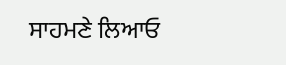ਸਾਹਮਣੇ ਲਿਆਓ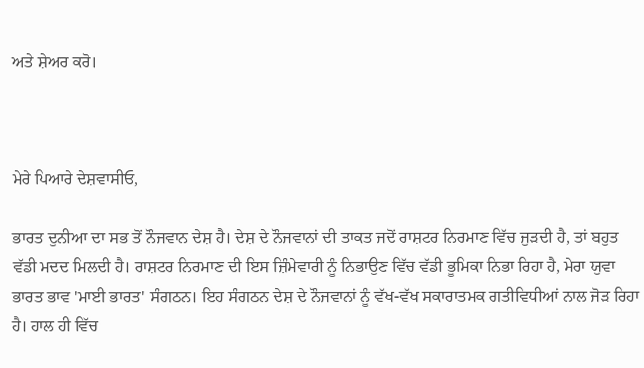ਅਤੇ ਸ਼ੇਅਰ ਕਰੋ।



ਮੇਰੇ ਪਿਆਰੇ ਦੇਸ਼ਵਾਸੀਓ,

ਭਾਰਤ ਦੁਨੀਆ ਦਾ ਸਭ ਤੋਂ ਨੌਜਵਾਨ ਦੇਸ਼ ਹੈ। ਦੇਸ਼ ਦੇ ਨੌਜਵਾਨਾਂ ਦੀ ਤਾਕਤ ਜਦੋਂ ਰਾਸ਼ਟਰ ਨਿਰਮਾਣ ਵਿੱਚ ਜੁੜਦੀ ਹੈ, ਤਾਂ ਬਹੁਤ ਵੱਡੀ ਮਦਦ ਮਿਲਦੀ ਹੈ। ਰਾਸ਼ਟਰ ਨਿਰਮਾਣ ਦੀ ਇਸ ਜ਼ਿੰਮੇਵਾਰੀ ਨੂੰ ਨਿਭਾਉਣ ਵਿੱਚ ਵੱਡੀ ਭੂਮਿਕਾ ਨਿਭਾ ਰਿਹਾ ਹੈ, ਮੇਰਾ ਯੁਵਾ ਭਾਰਤ ਭਾਵ 'ਮਾਈ ਭਾਰਤ' ਸੰਗਠਨ। ਇਹ ਸੰਗਠਨ ਦੇਸ਼ ਦੇ ਨੌਜਵਾਨਾਂ ਨੂੰ ਵੱਖ-ਵੱਖ ਸਕਾਰਾਤਮਕ ਗਤੀਵਿਧੀਆਂ ਨਾਲ ਜੋੜ ਰਿਹਾ ਹੈ। ਹਾਲ ਹੀ ਵਿੱਚ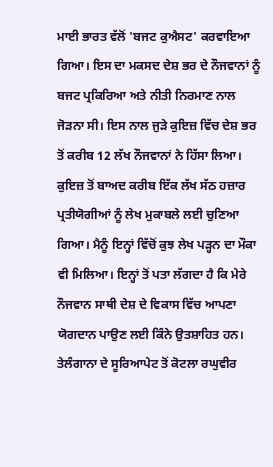ਮਾਈ ਭਾਰਤ ਵੱਲੋਂ 'ਬਜਟ ਕੁਐਸਟ' ਕਰਵਾਇਆ ਗਿਆ। ਇਸ ਦਾ ਮਕਸਦ ਦੇਸ਼ ਭਰ ਦੇ ਨੌਜਵਾਨਾਂ ਨੂੰ ਬਜਟ ਪ੍ਰਕਿਰਿਆ ਅਤੇ ਨੀਤੀ ਨਿਰਮਾਣ ਨਾਲ ਜੋੜਨਾ ਸੀ। ਇਸ ਨਾਲ ਜੁੜੇ ਕੁਇਜ਼ ਵਿੱਚ ਦੇਸ਼ ਭਰ ਤੋਂ ਕਰੀਬ 12 ਲੱਖ ਨੌਜਵਾਨਾਂ ਨੇ ਹਿੱਸਾ ਲਿਆ। ਕੁਇਜ਼ ਤੋਂ ਬਾਅਦ ਕਰੀਬ ਇੱਕ ਲੱਖ ਸੱਠ ਹਜ਼ਾਰ ਪ੍ਰਤੀਯੋਗੀਆਂ ਨੂੰ ਲੇਖ ਮੁਕਾਬਲੇ ਲਈ ਚੁਣਿਆ ਗਿਆ। ਮੈਨੂੰ ਇਨ੍ਹਾਂ ਵਿੱਚੋਂ ਕੁਝ ਲੇਖ ਪੜ੍ਹਨ ਦਾ ਮੌਕਾ ਵੀ ਮਿਲਿਆ। ਇਨ੍ਹਾਂ ਤੋਂ ਪਤਾ ਲੱਗਦਾ ਹੈ ਕਿ ਮੇਰੇ ਨੌਜਵਾਨ ਸਾਥੀ ਦੇਸ਼ ਦੇ ਵਿਕਾਸ ਵਿੱਚ ਆਪਣਾ ਯੋਗਦਾਨ ਪਾਉਣ ਲਈ ਕਿੰਨੇ ਉਤਸ਼ਾਹਿਤ ਹਨ। ਤੇਲੰਗਾਨਾ ਦੇ ਸੂਰਿਆਪੇਟ ਤੋਂ ਕੋਟਲਾ ਰਘੁਵੀਰ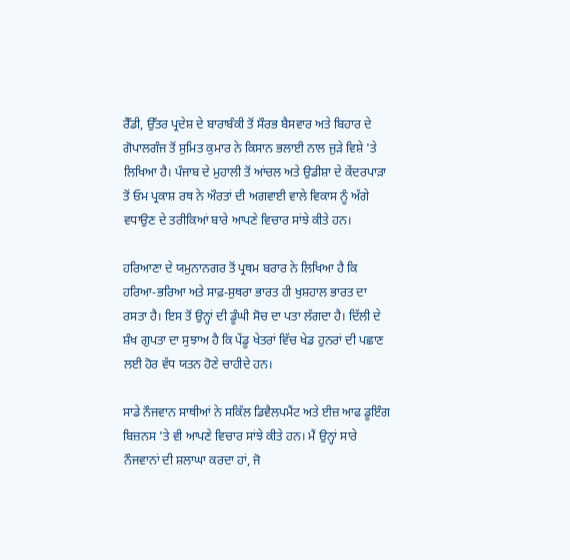ਰੈੱਡੀ, ਉੱਤਰ ਪ੍ਰਦੇਸ਼ ਦੇ ਬਾਰਾਬੰਕੀ ਤੋਂ ਸੌਰਭ ਬੈਸਵਾਰ ਅਤੇ ਬਿਹਾਰ ਦੇ ਗੋਪਾਲਗੰਜ ਤੋਂ ਸੁਮਿਤ ਕੁਮਾਰ ਨੇ ਕਿਸਾਨ ਭਲਾਈ ਨਾਲ ਜੁੜੇ ਵਿਸ਼ੇ 'ਤੇ ਲਿਖਿਆ ਹੈ। ਪੰਜਾਬ ਦੇ ਮੁਹਾਲੀ ਤੋਂ ਆਂਚਲ ਅਤੇ ਉਡੀਸ਼ਾ ਦੇ ਕੇਂਦਰਪਾੜਾ ਤੋਂ ਓਮ ਪ੍ਰਕਾਸ਼ ਰਥ ਨੇ ਔਰਤਾਂ ਦੀ ਅਗਵਾਈ ਵਾਲੇ ਵਿਕਾਸ ਨੂੰ ਅੱਗੇ ਵਧਾਉਣ ਦੇ ਤਰੀਕਿਆਂ ਬਾਰੇ ਆਪਣੇ ਵਿਚਾਰ ਸਾਂਝੇ ਕੀਤੇ ਹਨ।

ਹਰਿਆਣਾ ਦੇ ਯਮੁਨਾਨਗਰ ਤੋਂ ਪ੍ਰਥਮ ਬਰਾਰ ਨੇ ਲਿਖਿਆ ਹੈ ਕਿ ਹਰਿਆ-ਭਰਿਆ ਅਤੇ ਸਾਫ਼-ਸੁਥਰਾ ਭਾਰਤ ਹੀ ਖੁਸ਼ਹਾਲ ਭਾਰਤ ਦਾ ਰਸਤਾ ਹੈ। ਇਸ ਤੋਂ ਉਨ੍ਹਾਂ ਦੀ ਡੂੰਘੀ ਸੋਚ ਦਾ ਪਤਾ ਲੱਗਦਾ ਹੈ। ਦਿੱਲੀ ਦੇ ਸ਼ੰਖ ਗੁਪਤਾ ਦਾ ਸੁਝਾਅ ਹੈ ਕਿ ਪੇਂਡੂ ਖੇਤਰਾਂ ਵਿੱਚ ਖੇਡ ਹੁਨਰਾਂ ਦੀ ਪਛਾਣ ਲਈ ਹੋਰ ਵੱਧ ਯਤਨ ਹੋਣੇ ਚਾਹੀਦੇ ਹਨ।

ਸਾਡੇ ਨੌਜਵਾਨ ਸਾਥੀਆਂ ਨੇ ਸਕਿੱਲ ਡਿਵੈਲਪਮੈਂਟ ਅਤੇ ਈਜ਼ ਆਫ ਡੂਇੰਗ ਬਿਜ਼ਨਸ 'ਤੇ ਵੀ ਆਪਣੇ ਵਿਚਾਰ ਸਾਂਝੇ ਕੀਤੇ ਹਨ। ਮੈਂ ਉਨ੍ਹਾਂ ਸਾਰੇ ਨੌਜਵਾਨਾਂ ਦੀ ਸ਼ਲਾਘਾ ਕਰਦਾ ਹਾਂ, ਜੋ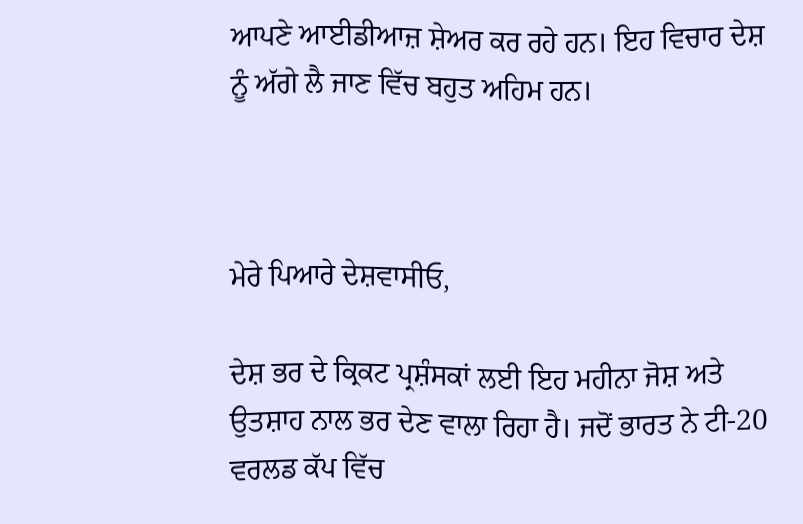ਆਪਣੇ ਆਈਡੀਆਜ਼ ਸ਼ੇਅਰ ਕਰ ਰਹੇ ਹਨ। ਇਹ ਵਿਚਾਰ ਦੇਸ਼ ਨੂੰ ਅੱਗੇ ਲੈ ਜਾਣ ਵਿੱਚ ਬਹੁਤ ਅਹਿਮ ਹਨ।



ਮੇਰੇ ਪਿਆਰੇ ਦੇਸ਼ਵਾਸੀਓ,

ਦੇਸ਼ ਭਰ ਦੇ ਕ੍ਰਿਕਟ ਪ੍ਰਸ਼ੰਸਕਾਂ ਲਈ ਇਹ ਮਹੀਨਾ ਜੋਸ਼ ਅਤੇ ਉਤਸ਼ਾਹ ਨਾਲ ਭਰ ਦੇਣ ਵਾਲਾ ਰਿਹਾ ਹੈ। ਜਦੋਂ ਭਾਰਤ ਨੇ ਟੀ-20 ਵਰਲਡ ਕੱਪ ਵਿੱਚ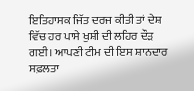ਇਤਿਹਾਸਕ ਜਿੱਤ ਦਰਜ ਕੀਤੀ ਤਾਂ ਦੇਸ਼ ਵਿੱਚ ਹਰ ਪਾਸੇ ਖੁਸ਼ੀ ਦੀ ਲਹਿਰ ਦੌੜ ਗਈ। ਆਪਣੀ ਟੀਮ ਦੀ ਇਸ ਸ਼ਾਨਦਾਰ ਸਫ਼ਲਤਾ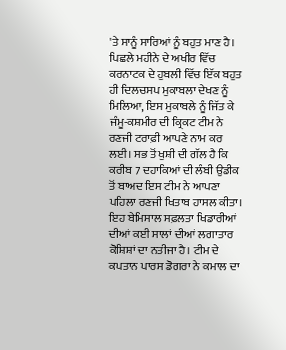'ਤੇ ਸਾਨੂੰ ਸਾਰਿਆਂ ਨੂੰ ਬਹੁਤ ਮਾਣ ਹੈ। ਪਿਛਲੇ ਮਹੀਨੇ ਦੇ ਅਖੀਰ ਵਿੱਚ ਕਰਨਾਟਕ ਦੇ ਹੁਬਲੀ ਵਿੱਚ ਇੱਕ ਬਹੁਤ ਹੀ ਦਿਲਚਸਪ ਮੁਕਾਬਲਾ ਦੇਖਣ ਨੂੰ ਮਿਲਿਆ, ਇਸ ਮੁਕਾਬਲੇ ਨੂੰ ਜਿੱਤ ਕੇ ਜੰਮੂ-ਕਸ਼ਮੀਰ ਦੀ ਕ੍ਰਿਕਟ ਟੀਮ ਨੇ ਰਣਜੀ ਟਰਾਫ਼ੀ ਆਪਣੇ ਨਾਮ ਕਰ ਲਈ। ਸਭ ਤੋਂ ਖੁਸ਼ੀ ਦੀ ਗੱਲ ਹੈ ਕਿ ਕਰੀਬ 7 ਦਹਾਕਿਆਂ ਦੀ ਲੰਬੀ ਉਡੀਕ ਤੋਂ ਬਾਅਦ ਇਸ ਟੀਮ ਨੇ ਆਪਣਾ ਪਹਿਲਾ ਰਣਜੀ ਖਿਤਾਬ ਹਾਸਲ ਕੀਤਾ। ਇਹ ਬੇਮਿਸਾਲ ਸਫ਼ਲਤਾ ਖਿਡਾਰੀਆਂ ਦੀਆਂ ਕਈ ਸਾਲਾਂ ਦੀਆਂ ਲਗਾਤਾਰ ਕੋਸ਼ਿਸ਼ਾਂ ਦਾ ਨਤੀਜਾ ਹੈ। ਟੀਮ ਦੇ ਕਪਤਾਨ ਪਾਰਸ ਡੋਗਰਾ ਨੇ ਕਮਾਲ ਦਾ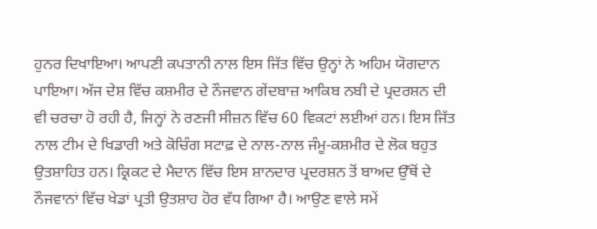ਹੁਨਰ ਦਿਖਾਇਆ। ਆਪਣੀ ਕਪਤਾਨੀ ਨਾਲ ਇਸ ਜਿੱਤ ਵਿੱਚ ਉਨ੍ਹਾਂ ਨੇ ਅਹਿਮ ਯੋਗਦਾਨ ਪਾਇਆ। ਅੱਜ ਦੇਸ਼ ਵਿੱਚ ਕਸ਼ਮੀਰ ਦੇ ਨੌਜਵਾਨ ਗੇਂਦਬਾਜ਼ ਆਕਿਬ ਨਬੀ ਦੇ ਪ੍ਰਦਰਸ਼ਨ ਦੀ ਵੀ ਚਰਚਾ ਹੋ ਰਹੀ ਹੈ, ਜਿਨ੍ਹਾਂ ਨੇ ਰਣਜੀ ਸੀਜ਼ਨ ਵਿੱਚ 60 ਵਿਕਟਾਂ ਲਈਆਂ ਹਨ। ਇਸ ਜਿੱਤ ਨਾਲ ਟੀਮ ਦੇ ਖਿਡਾਰੀ ਅਤੇ ਕੋਚਿੰਗ ਸਟਾਫ਼ ਦੇ ਨਾਲ-ਨਾਲ ਜੰਮੂ-ਕਸ਼ਮੀਰ ਦੇ ਲੋਕ ਬਹੁਤ ਉਤਸ਼ਾਹਿਤ ਹਨ। ਕ੍ਰਿਕਟ ਦੇ ਮੈਦਾਨ ਵਿੱਚ ਇਸ ਸ਼ਾਨਦਾਰ ਪ੍ਰਦਰਸ਼ਨ ਤੋਂ ਬਾਅਦ ਉੱਥੋਂ ਦੇ ਨੌਜਵਾਨਾਂ ਵਿੱਚ ਖੇਡਾਂ ਪ੍ਰਤੀ ਉਤਸ਼ਾਹ ਹੋਰ ਵੱਧ ਗਿਆ ਹੈ। ਆਉਣ ਵਾਲੇ ਸਮੇਂ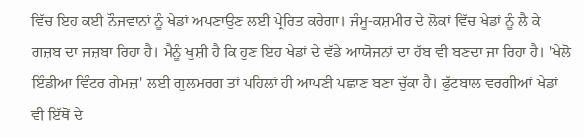ਵਿੱਚ ਇਹ ਕਈ ਨੌਜਵਾਨਾਂ ਨੂੰ ਖੇਡਾਂ ਅਪਣਾਉਣ ਲਈ ਪ੍ਰੇਰਿਤ ਕਰੇਗਾ। ਜੰਮੂ-ਕਸ਼ਮੀਰ ਦੇ ਲੋਕਾਂ ਵਿੱਚ ਖੇਡਾਂ ਨੂੰ ਲੈ ਕੇ ਗਜ਼ਬ ਦਾ ਜਜ਼ਬਾ ਰਿਹਾ ਹੈ। ਮੈਨੂੰ ਖੁਸ਼ੀ ਹੈ ਕਿ ਹੁਣ ਇਹ ਖੇਡਾਂ ਦੇ ਵੱਡੇ ਆਯੋਜਨਾਂ ਦਾ ਹੱਬ ਵੀ ਬਣਦਾ ਜਾ ਰਿਹਾ ਹੈ। 'ਖੇਲੋ ਇੰਡੀਆ ਵਿੰਟਰ ਗੇਮਜ਼' ਲਈ ਗੁਲਮਰਗ ਤਾਂ ਪਹਿਲਾਂ ਹੀ ਆਪਣੀ ਪਛਾਣ ਬਣਾ ਚੁੱਕਾ ਹੈ। ਫੁੱਟਬਾਲ ਵਰਗੀਆਂ ਖੇਡਾਂ ਵੀ ਇੱਥੋਂ ਦੇ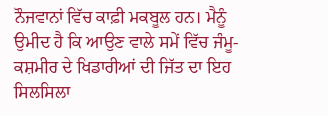ਨੌਜਵਾਨਾਂ ਵਿੱਚ ਕਾਫ਼ੀ ਮਕਬੂਲ ਹਨ। ਮੈਨੂੰ ਉਮੀਦ ਹੈ ਕਿ ਆਉਣ ਵਾਲੇ ਸਮੇਂ ਵਿੱਚ ਜੰਮੂ-ਕਸ਼ਮੀਰ ਦੇ ਖਿਡਾਰੀਆਂ ਦੀ ਜਿੱਤ ਦਾ ਇਹ ਸਿਲਸਿਲਾ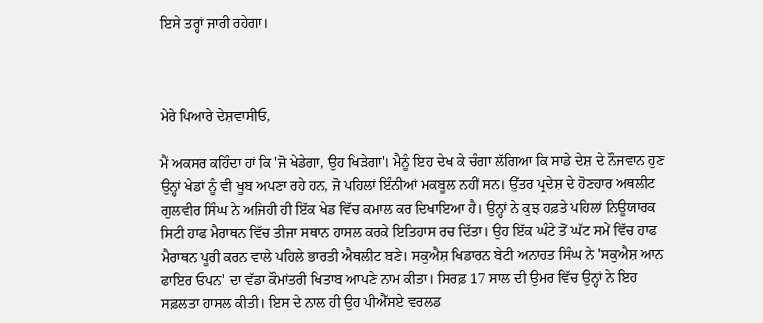ਇਸੇ ਤਰ੍ਹਾਂ ਜਾਰੀ ਰਹੇਗਾ।



ਮੇਰੇ ਪਿਆਰੇ ਦੇਸ਼ਵਾਸੀਓ,

ਮੈਂ ਅਕਸਰ ਕਹਿੰਦਾ ਹਾਂ ਕਿ 'ਜੋ ਖੇਡੇਗਾ, ਉਹ ਖਿੜੇਗਾ'। ਮੈਨੂੰ ਇਹ ਦੇਖ ਕੇ ਚੰਗਾ ਲੱਗਿਆ ਕਿ ਸਾਡੇ ਦੇਸ਼ ਦੇ ਨੌਜਵਾਨ ਹੁਣ ਉਨ੍ਹਾਂ ਖੇਡਾਂ ਨੂੰ ਵੀ ਖੂਬ ਅਪਣਾ ਰਹੇ ਹਨ, ਜੋ ਪਹਿਲਾਂ ਇੰਨੀਆਂ ਮਕਬੂਲ ਨਹੀਂ ਸਨ। ਉੱਤਰ ਪ੍ਰਦੇਸ਼ ਦੇ ਹੋਣਹਾਰ ਅਥਲੀਟ ਗੁਲਵੀਰ ਸਿੰਘ ਨੇ ਅਜਿਹੀ ਹੀ ਇੱਕ ਖੇਡ ਵਿੱਚ ਕਮਾਲ ਕਰ ਦਿਖਾਇਆ ਹੈ। ਉਨ੍ਹਾਂ ਨੇ ਕੁਝ ਹਫ਼ਤੇ ਪਹਿਲਾਂ ਨਿਊਯਾਰਕ ਸਿਟੀ ਹਾਫ ਮੈਰਾਥਨ ਵਿੱਚ ਤੀਜਾ ਸਥਾਨ ਹਾਸਲ ਕਰਕੇ ਇਤਿਹਾਸ ਰਚ ਦਿੱਤਾ। ਉਹ ਇੱਕ ਘੰਟੇ ਤੋਂ ਘੱਟ ਸਮੇਂ ਵਿੱਚ ਹਾਫ ਮੈਰਾਥਨ ਪੂਰੀ ਕਰਨ ਵਾਲੇ ਪਹਿਲੇ ਭਾਰਤੀ ਐਥਲੀਟ ਬਣੇ। ਸਕੁਐਸ਼ ਖਿਡਾਰਨ ਬੇਟੀ ਅਨਾਹਤ ਸਿੰਘ ਨੇ 'ਸਕੁਐਸ਼ ਆਨ ਫਾਇਰ ਓਪਨ' ਦਾ ਵੱਡਾ ਕੌਮਾਂਤਰੀ ਖਿਤਾਬ ਆਪਣੇ ਨਾਮ ਕੀਤਾ। ਸਿਰਫ਼ 17 ਸਾਲ ਦੀ ਉਮਰ ਵਿੱਚ ਉਨ੍ਹਾਂ ਨੇ ਇਹ ਸਫ਼ਲਤਾ ਹਾਸਲ ਕੀਤੀ। ਇਸ ਦੇ ਨਾਲ ਹੀ ਉਹ ਪੀਐੱਸਏ ਵਰਲਡ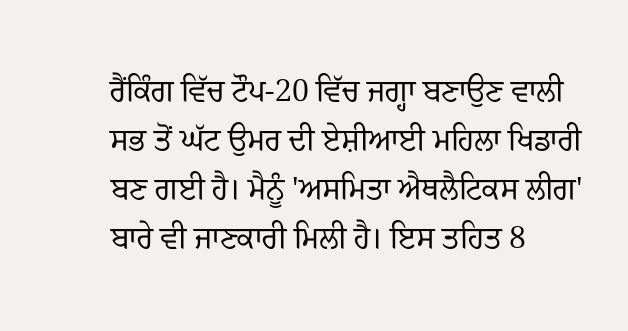ਰੈਂਕਿੰਗ ਵਿੱਚ ਟੌਪ-20 ਵਿੱਚ ਜਗ੍ਹਾ ਬਣਾਉਣ ਵਾਲੀ ਸਭ ਤੋਂ ਘੱਟ ਉਮਰ ਦੀ ਏਸ਼ੀਆਈ ਮਹਿਲਾ ਖਿਡਾਰੀ ਬਣ ਗਈ ਹੈ। ਮੈਨੂੰ 'ਅਸਮਿਤਾ ਐਥਲੈਟਿਕਸ ਲੀਗ' ਬਾਰੇ ਵੀ ਜਾਣਕਾਰੀ ਮਿਲੀ ਹੈ। ਇਸ ਤਹਿਤ 8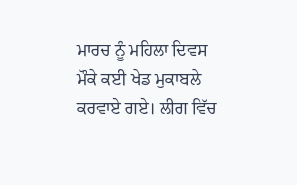ਮਾਰਚ ਨੂੰ ਮਹਿਲਾ ਦਿਵਸ ਮੌਕੇ ਕਈ ਖੇਡ ਮੁਕਾਬਲੇ ਕਰਵਾਏ ਗਏ। ਲੀਗ ਵਿੱਚ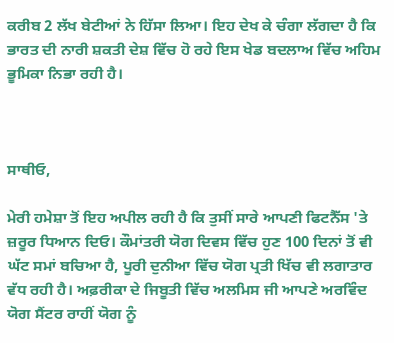ਕਰੀਬ 2 ਲੱਖ ਬੇਟੀਆਂ ਨੇ ਹਿੱਸਾ ਲਿਆ। ਇਹ ਦੇਖ ਕੇ ਚੰਗਾ ਲੱਗਦਾ ਹੈ ਕਿ ਭਾਰਤ ਦੀ ਨਾਰੀ ਸ਼ਕਤੀ ਦੇਸ਼ ਵਿੱਚ ਹੋ ਰਹੇ ਇਸ ਖੇਡ ਬਦਲਾਅ ਵਿੱਚ ਅਹਿਮ ਭੂਮਿਕਾ ਨਿਭਾ ਰਹੀ ਹੈ।



ਸਾਥੀਓ,

ਮੇਰੀ ਹਮੇਸ਼ਾ ਤੋਂ ਇਹ ਅਪੀਲ ਰਹੀ ਹੈ ਕਿ ਤੁਸੀਂ ਸਾਰੇ ਆਪਣੀ ਫਿਟਨੈੱਸ 'ਤੇ ਜ਼ਰੂਰ ਧਿਆਨ ਦਿਓ। ਕੌਮਾਂਤਰੀ ਯੋਗ ਦਿਵਸ ਵਿੱਚ ਹੁਣ 100 ਦਿਨਾਂ ਤੋਂ ਵੀ ਘੱਟ ਸਮਾਂ ਬਚਿਆ ਹੈ, ਪੂਰੀ ਦੁਨੀਆ ਵਿੱਚ ਯੋਗ ਪ੍ਰਤੀ ਖਿੱਚ ਵੀ ਲਗਾਤਾਰ ਵੱਧ ਰਹੀ ਹੈ। ਅਫ਼ਰੀਕਾ ਦੇ ਜਿਬੂਤੀ ਵਿੱਚ ਅਲਮਿਸ ਜੀ ਆਪਣੇ ਅਰਵਿੰਦ ਯੋਗ ਸੈਂਟਰ ਰਾਹੀਂ ਯੋਗ ਨੂੰ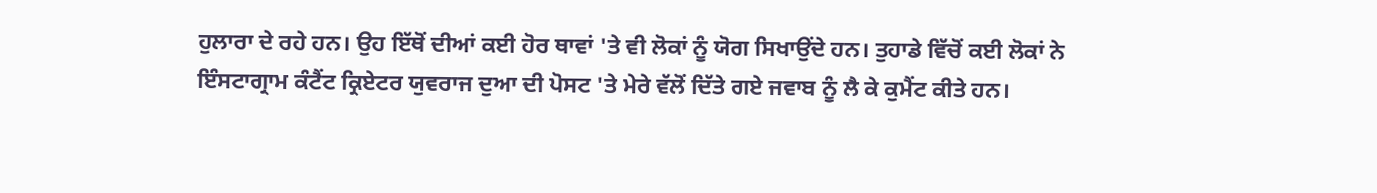ਹੁਲਾਰਾ ਦੇ ਰਹੇ ਹਨ। ਉਹ ਇੱਥੋਂ ਦੀਆਂ ਕਈ ਹੋਰ ਥਾਵਾਂ 'ਤੇ ਵੀ ਲੋਕਾਂ ਨੂੰ ਯੋਗ ਸਿਖਾਉਂਦੇ ਹਨ। ਤੁਹਾਡੇ ਵਿੱਚੋਂ ਕਈ ਲੋਕਾਂ ਨੇ ਇੰਸਟਾਗ੍ਰਾਮ ਕੰਟੈਂਟ ਕ੍ਰਿਏਟਰ ਯੁਵਰਾਜ ਦੁਆ ਦੀ ਪੋਸਟ 'ਤੇ ਮੇਰੇ ਵੱਲੋਂ ਦਿੱਤੇ ਗਏ ਜਵਾਬ ਨੂੰ ਲੈ ਕੇ ਕੁਮੈਂਟ ਕੀਤੇ ਹਨ।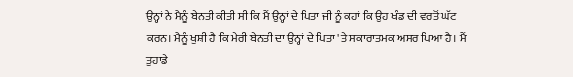ਉਨ੍ਹਾਂ ਨੇ ਮੈਨੂੰ ਬੇਨਤੀ ਕੀਤੀ ਸੀ ਕਿ ਮੈਂ ਉਨ੍ਹਾਂ ਦੇ ਪਿਤਾ ਜੀ ਨੂੰ ਕਹਾਂ ਕਿ ਉਹ ਖੰਡ ਦੀ ਵਰਤੋਂ ਘੱਟ ਕਰਨ। ਮੈਨੂੰ ਖੁਸ਼ੀ ਹੈ ਕਿ ਮੇਰੀ ਬੇਨਤੀ ਦਾ ਉਨ੍ਹਾਂ ਦੇ ਪਿਤਾ 'ਤੇ ਸਕਾਰਾਤਮਕ ਅਸਰ ਪਿਆ ਹੈ। ਮੈਂ ਤੁਹਾਡੇ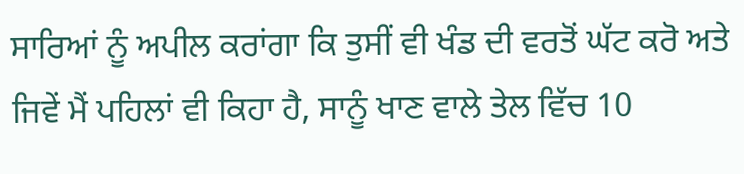ਸਾਰਿਆਂ ਨੂੰ ਅਪੀਲ ਕਰਾਂਗਾ ਕਿ ਤੁਸੀਂ ਵੀ ਖੰਡ ਦੀ ਵਰਤੋਂ ਘੱਟ ਕਰੋ ਅਤੇ ਜਿਵੇਂ ਮੈਂ ਪਹਿਲਾਂ ਵੀ ਕਿਹਾ ਹੈ, ਸਾਨੂੰ ਖਾਣ ਵਾਲੇ ਤੇਲ ਵਿੱਚ 10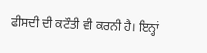ਫੀਸਦੀ ਦੀ ਕਟੌਤੀ ਵੀ ਕਰਨੀ ਹੈ। ਇਨ੍ਹਾਂ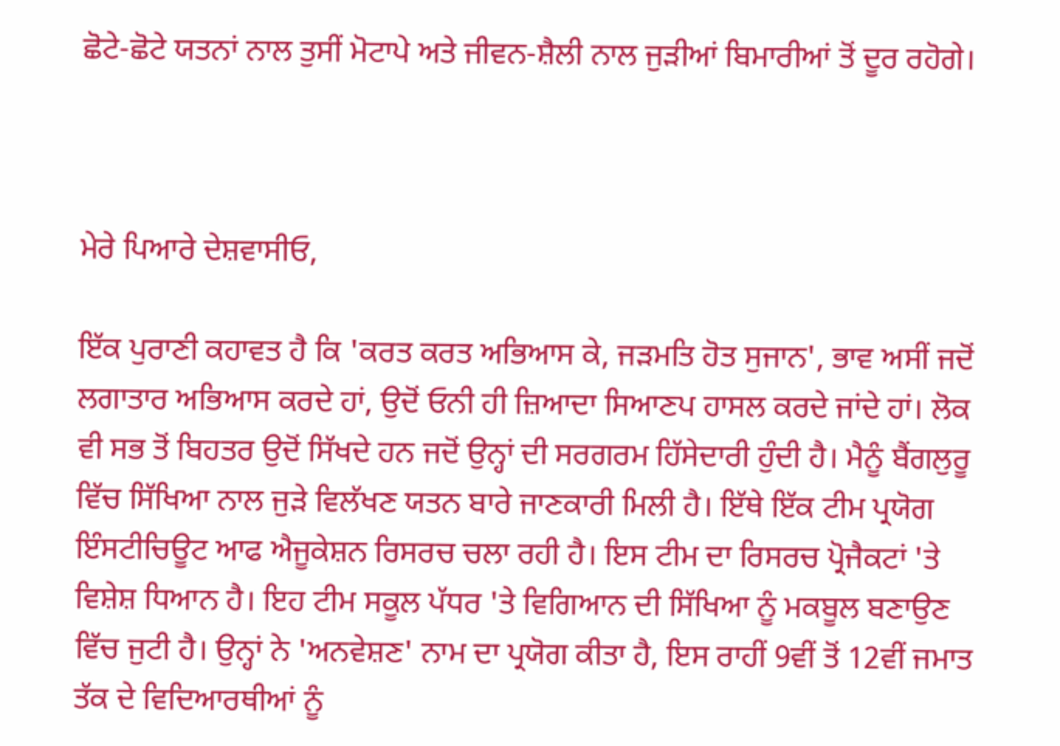ਛੋਟੇ-ਛੋਟੇ ਯਤਨਾਂ ਨਾਲ ਤੁਸੀਂ ਮੋਟਾਪੇ ਅਤੇ ਜੀਵਨ-ਸ਼ੈਲੀ ਨਾਲ ਜੁੜੀਆਂ ਬਿਮਾਰੀਆਂ ਤੋਂ ਦੂਰ ਰਹੋਗੇ।



ਮੇਰੇ ਪਿਆਰੇ ਦੇਸ਼ਵਾਸੀਓ,

ਇੱਕ ਪੁਰਾਣੀ ਕਹਾਵਤ ਹੈ ਕਿ 'ਕਰਤ ਕਰਤ ਅਭਿਆਸ ਕੇ, ਜੜਮਤਿ ਹੋਤ ਸੁਜਾਨ', ਭਾਵ ਅਸੀਂ ਜਦੋਂ ਲਗਾਤਾਰ ਅਭਿਆਸ ਕਰਦੇ ਹਾਂ, ਉਦੋਂ ਓਨੀ ਹੀ ਜ਼ਿਆਦਾ ਸਿਆਣਪ ਹਾਸਲ ਕਰਦੇ ਜਾਂਦੇ ਹਾਂ। ਲੋਕ ਵੀ ਸਭ ਤੋਂ ਬਿਹਤਰ ਉਦੋਂ ਸਿੱਖਦੇ ਹਨ ਜਦੋਂ ਉਨ੍ਹਾਂ ਦੀ ਸਰਗਰਮ ਹਿੱਸੇਦਾਰੀ ਹੁੰਦੀ ਹੈ। ਮੈਨੂੰ ਬੈਂਗਲੁਰੂ ਵਿੱਚ ਸਿੱਖਿਆ ਨਾਲ ਜੁੜੇ ਵਿਲੱਖਣ ਯਤਨ ਬਾਰੇ ਜਾਣਕਾਰੀ ਮਿਲੀ ਹੈ। ਇੱਥੇ ਇੱਕ ਟੀਮ ਪ੍ਰਯੋਗ ਇੰਸਟੀਚਿਊਟ ਆਫ ਐਜੂਕੇਸ਼ਨ ਰਿਸਰਚ ਚਲਾ ਰਹੀ ਹੈ। ਇਸ ਟੀਮ ਦਾ ਰਿਸਰਚ ਪ੍ਰੋਜੈਕਟਾਂ 'ਤੇ ਵਿਸ਼ੇਸ਼ ਧਿਆਨ ਹੈ। ਇਹ ਟੀਮ ਸਕੂਲ ਪੱਧਰ 'ਤੇ ਵਿਗਿਆਨ ਦੀ ਸਿੱਖਿਆ ਨੂੰ ਮਕਬੂਲ ਬਣਾਉਣ ਵਿੱਚ ਜੁਟੀ ਹੈ। ਉਨ੍ਹਾਂ ਨੇ 'ਅਨਵੇਸ਼ਣ' ਨਾਮ ਦਾ ਪ੍ਰਯੋਗ ਕੀਤਾ ਹੈ, ਇਸ ਰਾਹੀਂ 9ਵੀਂ ਤੋਂ 12ਵੀਂ ਜਮਾਤ ਤੱਕ ਦੇ ਵਿਦਿਆਰਥੀਆਂ ਨੂੰ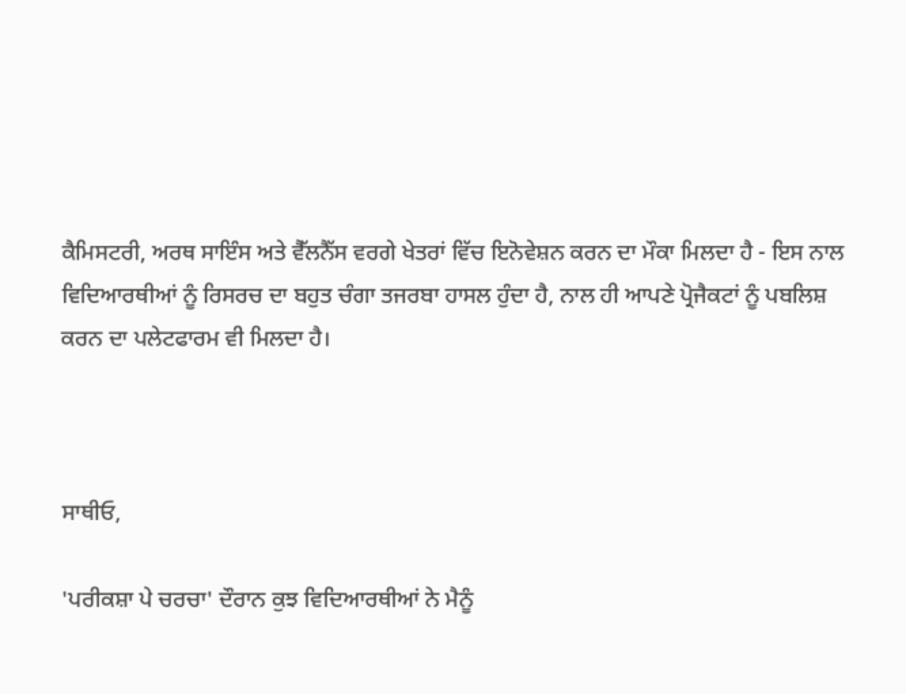ਕੈਮਿਸਟਰੀ, ਅਰਥ ਸਾਇੰਸ ਅਤੇ ਵੈੱਲਨੈੱਸ ਵਰਗੇ ਖੇਤਰਾਂ ਵਿੱਚ ਇਨੋਵੇਸ਼ਨ ਕਰਨ ਦਾ ਮੌਕਾ ਮਿਲਦਾ ਹੈ - ਇਸ ਨਾਲ ਵਿਦਿਆਰਥੀਆਂ ਨੂੰ ਰਿਸਰਚ ਦਾ ਬਹੁਤ ਚੰਗਾ ਤਜਰਬਾ ਹਾਸਲ ਹੁੰਦਾ ਹੈ, ਨਾਲ ਹੀ ਆਪਣੇ ਪ੍ਰੋਜੈਕਟਾਂ ਨੂੰ ਪਬਲਿਸ਼ ਕਰਨ ਦਾ ਪਲੇਟਫਾਰਮ ਵੀ ਮਿਲਦਾ ਹੈ।



ਸਾਥੀਓ,

'ਪਰੀਕਸ਼ਾ ਪੇ ਚਰਚਾ' ਦੌਰਾਨ ਕੁਝ ਵਿਦਿਆਰਥੀਆਂ ਨੇ ਮੈਨੂੰ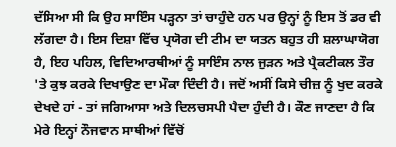ਦੱਸਿਆ ਸੀ ਕਿ ਉਹ ਸਾਇੰਸ ਪੜ੍ਹਨਾ ਤਾਂ ਚਾਹੁੰਦੇ ਹਨ ਪਰ ਉਨ੍ਹਾਂ ਨੂੰ ਇਸ ਤੋਂ ਡਰ ਵੀ ਲੱਗਦਾ ਹੈ। ਇਸ ਦਿਸ਼ਾ ਵਿੱਚ ਪ੍ਰਯੋਗ ਦੀ ਟੀਮ ਦਾ ਯਤਨ ਬਹੁਤ ਹੀ ਸ਼ਲਾਘਾਯੋਗ ਹੈ, ਇਹ ਪਹਿਲ, ਵਿਦਿਆਰਥੀਆਂ ਨੂੰ ਸਾਇੰਸ ਨਾਲ ਜੁੜਨ ਅਤੇ ਪ੍ਰੈਕਟੀਕਲ ਤੌਰ 'ਤੇ ਕੁਝ ਕਰਕੇ ਦਿਖਾਉਣ ਦਾ ਮੌਕਾ ਦਿੰਦੀ ਹੈ। ਜਦੋਂ ਅਸੀਂ ਕਿਸੇ ਚੀਜ਼ ਨੂੰ ਖੁਦ ਕਰਕੇ ਦੇਖਦੇ ਹਾਂ - ਤਾਂ ਜਗਿਆਸਾ ਅਤੇ ਦਿਲਚਸਪੀ ਪੈਦਾ ਹੁੰਦੀ ਹੈ। ਕੌਣ ਜਾਣਦਾ ਹੈ ਕਿ ਮੇਰੇ ਇਨ੍ਹਾਂ ਨੌਜਵਾਨ ਸਾਥੀਆਂ ਵਿੱਚੋਂ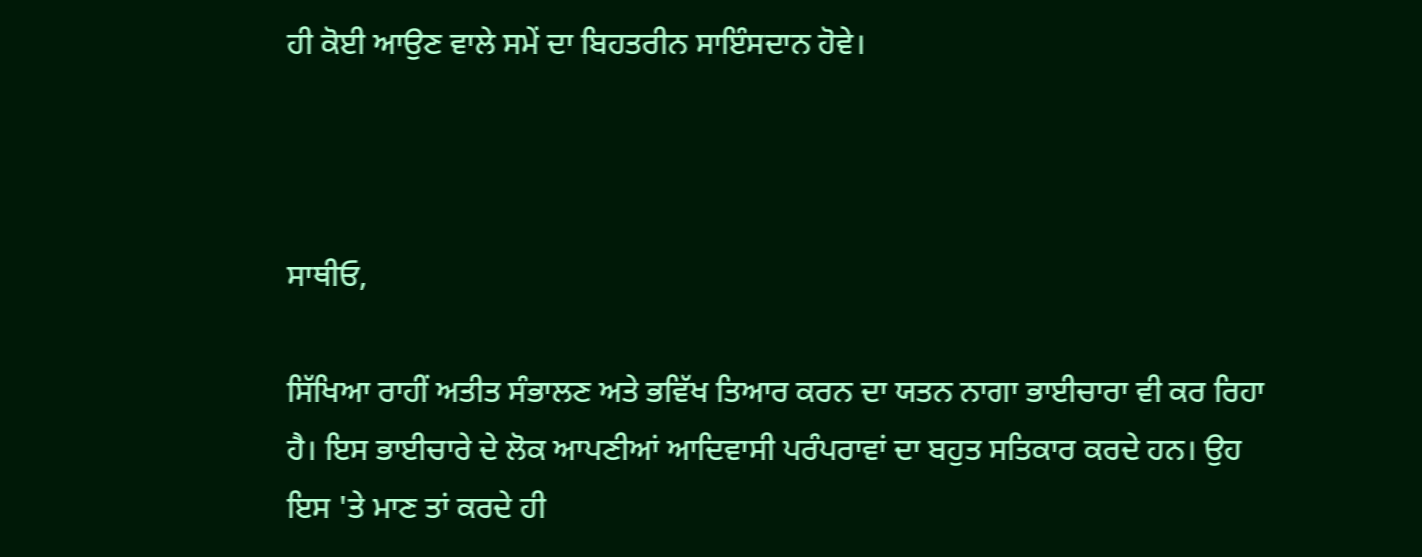ਹੀ ਕੋਈ ਆਉਣ ਵਾਲੇ ਸਮੇਂ ਦਾ ਬਿਹਤਰੀਨ ਸਾਇੰਸਦਾਨ ਹੋਵੇ।



ਸਾਥੀਓ,

ਸਿੱਖਿਆ ਰਾਹੀਂ ਅਤੀਤ ਸੰਭਾਲਣ ਅਤੇ ਭਵਿੱਖ ਤਿਆਰ ਕਰਨ ਦਾ ਯਤਨ ਨਾਗਾ ਭਾਈਚਾਰਾ ਵੀ ਕਰ ਰਿਹਾ ਹੈ। ਇਸ ਭਾਈਚਾਰੇ ਦੇ ਲੋਕ ਆਪਣੀਆਂ ਆਦਿਵਾਸੀ ਪਰੰਪਰਾਵਾਂ ਦਾ ਬਹੁਤ ਸਤਿਕਾਰ ਕਰਦੇ ਹਨ। ਉਹ ਇਸ 'ਤੇ ਮਾਣ ਤਾਂ ਕਰਦੇ ਹੀ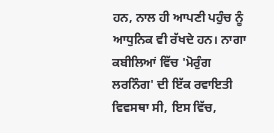ਹਨ, ਨਾਲ ਹੀ ਆਪਣੀ ਪਹੁੰਚ ਨੂੰ ਆਧੁਨਿਕ ਵੀ ਰੱਖਦੇ ਹਨ। ਨਾਗਾ ਕਬੀਲਿਆਂ ਵਿੱਚ 'ਮੋਰੁੰਗ ਲਰਨਿੰਗ' ਦੀ ਇੱਕ ਰਵਾਇਤੀ ਵਿਵਸਥਾ ਸੀ, ਇਸ ਵਿੱਚ,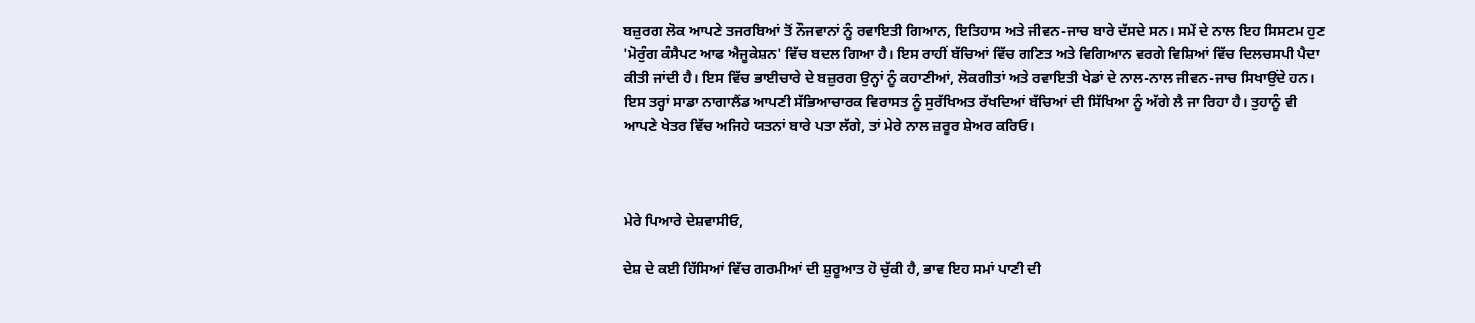ਬਜ਼ੁਰਗ ਲੋਕ ਆਪਣੇ ਤਜਰਬਿਆਂ ਤੋਂ ਨੌਜਵਾਨਾਂ ਨੂੰ ਰਵਾਇਤੀ ਗਿਆਨ, ਇਤਿਹਾਸ ਅਤੇ ਜੀਵਨ-ਜਾਚ ਬਾਰੇ ਦੱਸਦੇ ਸਨ। ਸਮੇਂ ਦੇ ਨਾਲ ਇਹ ਸਿਸਟਮ ਹੁਣ 'ਮੋਰੁੰਗ ਕੰਸੈਪਟ ਆਫ ਐਜੂਕੇਸ਼ਨ' ਵਿੱਚ ਬਦਲ ਗਿਆ ਹੈ। ਇਸ ਰਾਹੀਂ ਬੱਚਿਆਂ ਵਿੱਚ ਗਣਿਤ ਅਤੇ ਵਿਗਿਆਨ ਵਰਗੇ ਵਿਸ਼ਿਆਂ ਵਿੱਚ ਦਿਲਚਸਪੀ ਪੈਦਾ ਕੀਤੀ ਜਾਂਦੀ ਹੈ। ਇਸ ਵਿੱਚ ਭਾਈਚਾਰੇ ਦੇ ਬਜ਼ੁਰਗ ਉਨ੍ਹਾਂ ਨੂੰ ਕਹਾਣੀਆਂ, ਲੋਕਗੀਤਾਂ ਅਤੇ ਰਵਾਇਤੀ ਖੇਡਾਂ ਦੇ ਨਾਲ-ਨਾਲ ਜੀਵਨ-ਜਾਚ ਸਿਖਾਉਂਦੇ ਹਨ। ਇਸ ਤਰ੍ਹਾਂ ਸਾਡਾ ਨਾਗਾਲੈਂਡ ਆਪਣੀ ਸੱਭਿਆਚਾਰਕ ਵਿਰਾਸਤ ਨੂੰ ਸੁਰੱਖਿਅਤ ਰੱਖਦਿਆਂ ਬੱਚਿਆਂ ਦੀ ਸਿੱਖਿਆ ਨੂੰ ਅੱਗੇ ਲੈ ਜਾ ਰਿਹਾ ਹੈ। ਤੁਹਾਨੂੰ ਵੀ ਆਪਣੇ ਖੇਤਰ ਵਿੱਚ ਅਜਿਹੇ ਯਤਨਾਂ ਬਾਰੇ ਪਤਾ ਲੱਗੇ, ਤਾਂ ਮੇਰੇ ਨਾਲ ਜ਼ਰੂਰ ਸ਼ੇਅਰ ਕਰਿਓ।



ਮੇਰੇ ਪਿਆਰੇ ਦੇਸ਼ਵਾਸੀਓ,

ਦੇਸ਼ ਦੇ ਕਈ ਹਿੱਸਿਆਂ ਵਿੱਚ ਗਰਮੀਆਂ ਦੀ ਸ਼ੁਰੂਆਤ ਹੋ ਚੁੱਕੀ ਹੈ, ਭਾਵ ਇਹ ਸਮਾਂ ਪਾਣੀ ਦੀ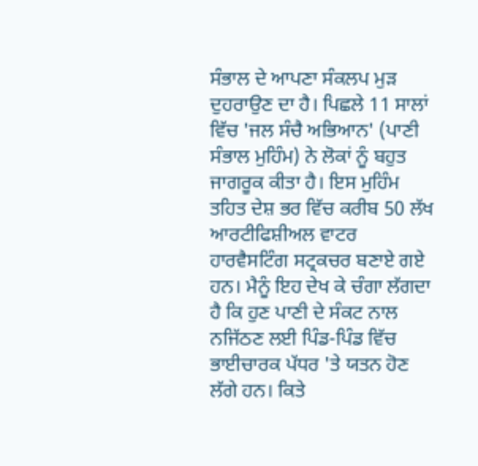ਸੰਭਾਲ ਦੇ ਆਪਣਾ ਸੰਕਲਪ ਮੁੜ ਦੁਹਰਾਉਣ ਦਾ ਹੈ। ਪਿਛਲੇ 11 ਸਾਲਾਂ ਵਿੱਚ 'ਜਲ ਸੰਚੈ ਅਭਿਆਨ' (ਪਾਣੀ ਸੰਭਾਲ ਮੁਹਿੰਮ) ਨੇ ਲੋਕਾਂ ਨੂੰ ਬਹੁਤ ਜਾਗਰੂਕ ਕੀਤਾ ਹੈ। ਇਸ ਮੁਹਿੰਮ ਤਹਿਤ ਦੇਸ਼ ਭਰ ਵਿੱਚ ਕਰੀਬ 50 ਲੱਖ ਆਰਟੀਫਿਸ਼ੀਅਲ ਵਾਟਰ ਹਾਰਵੈਸਟਿੰਗ ਸਟ੍ਰਕਚਰ ਬਣਾਏ ਗਏ ਹਨ। ਮੈਨੂੰ ਇਹ ਦੇਖ ਕੇ ਚੰਗਾ ਲੱਗਦਾ ਹੈ ਕਿ ਹੁਣ ਪਾਣੀ ਦੇ ਸੰਕਟ ਨਾਲ ਨਜਿੱਠਣ ਲਈ ਪਿੰਡ-ਪਿੰਡ ਵਿੱਚ ਭਾਈਚਾਰਕ ਪੱਧਰ 'ਤੇ ਯਤਨ ਹੋਣ ਲੱਗੇ ਹਨ। ਕਿਤੇ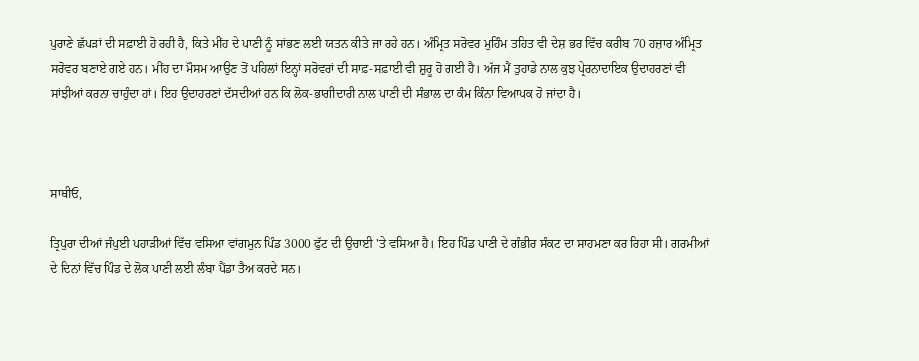ਪੁਰਾਣੇ ਛੱਪੜਾਂ ਦੀ ਸਫ਼ਾਈ ਹੋ ਰਹੀ ਹੈ, ਕਿਤੇ ਮੀਂਹ ਦੇ ਪਾਣੀ ਨੂੰ ਸਾਂਭਣ ਲਈ ਯਤਨ ਕੀਤੇ ਜਾ ਰਹੇ ਹਨ। ਅੰਮ੍ਰਿਤ ਸਰੋਵਰ ਮੁਹਿੰਮ ਤਹਿਤ ਵੀ ਦੇਸ਼ ਭਰ ਵਿੱਚ ਕਰੀਬ 70 ਹਜ਼ਾਰ ਅੰਮ੍ਰਿਤ ਸਰੋਵਰ ਬਣਾਏ ਗਏ ਹਨ। ਮੀਂਹ ਦਾ ਮੌਸਮ ਆਉਣ ਤੋਂ ਪਹਿਲਾਂ ਇਨ੍ਹਾਂ ਸਰੋਵਰਾਂ ਦੀ ਸਾਫ਼-ਸਫ਼ਾਈ ਵੀ ਸ਼ੁਰੂ ਹੋ ਗਈ ਹੈ। ਅੱਜ ਮੈਂ ਤੁਹਾਡੇ ਨਾਲ ਕੁਝ ਪ੍ਰੇਰਨਾਦਾਇਕ ਉਦਾਹਰਣਾਂ ਵੀ ਸਾਂਝੀਆਂ ਕਰਨਾ ਚਾਹੁੰਦਾ ਹਾਂ। ਇਹ ਉਦਾਹਰਣਾਂ ਦੱਸਦੀਆਂ ਹਨ ਕਿ ਲੋਕ-ਭਾਗੀਦਾਰੀ ਨਾਲ ਪਾਣੀ ਦੀ ਸੰਭਾਲ ਦਾ ਕੰਮ ਕਿੰਨਾ ਵਿਆਪਕ ਹੋ ਜਾਂਦਾ ਹੈ।



ਸਾਥੀਓ,

ਤ੍ਰਿਪੁਰਾ ਦੀਆਂ ਜੰਪੁਈ ਪਹਾੜੀਆਂ ਵਿੱਚ ਵਸਿਆ ਵਾਂਗਮੁਨ ਪਿੰਡ 3000 ਫੁੱਟ ਦੀ ਉਚਾਈ 'ਤੇ ਵਸਿਆ ਹੈ। ਇਹ ਪਿੰਡ ਪਾਣੀ ਦੇ ਗੰਭੀਰ ਸੰਕਟ ਦਾ ਸਾਹਮਣਾ ਕਰ ਰਿਹਾ ਸੀ। ਗਰਮੀਆਂ ਦੇ ਦਿਨਾਂ ਵਿੱਚ ਪਿੰਡ ਦੇ ਲੋਕ ਪਾਣੀ ਲਈ ਲੰਬਾ ਪੈਂਡਾ ਤੈਅ ਕਰਦੇ ਸਨ।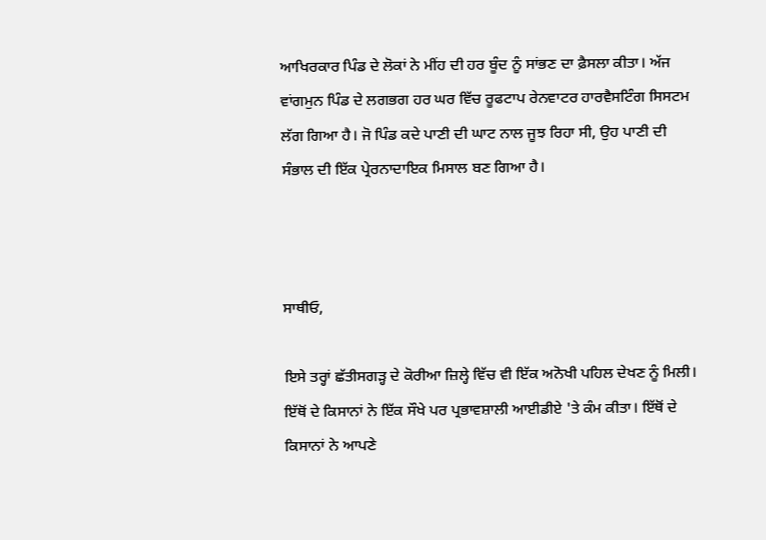ਆਖਿਰਕਾਰ ਪਿੰਡ ਦੇ ਲੋਕਾਂ ਨੇ ਮੀਂਹ ਦੀ ਹਰ ਬੂੰਦ ਨੂੰ ਸਾਂਭਣ ਦਾ ਫ਼ੈਸਲਾ ਕੀਤਾ। ਅੱਜ ਵਾਂਗਮੁਨ ਪਿੰਡ ਦੇ ਲਗਭਗ ਹਰ ਘਰ ਵਿੱਚ ਰੂਫਟਾਪ ਰੇਨਵਾਟਰ ਹਾਰਵੈਸਟਿੰਗ ਸਿਸਟਮ ਲੱਗ ਗਿਆ ਹੈ। ਜੋ ਪਿੰਡ ਕਦੇ ਪਾਣੀ ਦੀ ਘਾਟ ਨਾਲ ਜੂਝ ਰਿਹਾ ਸੀ, ਉਹ ਪਾਣੀ ਦੀ ਸੰਭਾਲ ਦੀ ਇੱਕ ਪ੍ਰੇਰਨਾਦਾਇਕ ਮਿਸਾਲ ਬਣ ਗਿਆ ਹੈ।



ਸਾਥੀਓ,

ਇਸੇ ਤਰ੍ਹਾਂ ਛੱਤੀਸਗੜ੍ਹ ਦੇ ਕੋਰੀਆ ਜ਼ਿਲ੍ਹੇ ਵਿੱਚ ਵੀ ਇੱਕ ਅਨੋਖੀ ਪਹਿਲ ਦੇਖਣ ਨੂੰ ਮਿਲੀ। ਇੱਥੋਂ ਦੇ ਕਿਸਾਨਾਂ ਨੇ ਇੱਕ ਸੌਖੇ ਪਰ ਪ੍ਰਭਾਵਸ਼ਾਲੀ ਆਈਡੀਏ 'ਤੇ ਕੰਮ ਕੀਤਾ। ਇੱਥੋਂ ਦੇ ਕਿਸਾਨਾਂ ਨੇ ਆਪਣੇ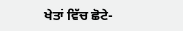ਖੇਤਾਂ ਵਿੱਚ ਛੋਟੇ-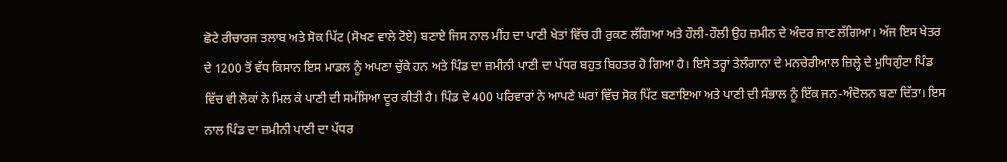ਛੋਟੇ ਰੀਚਾਰਜ ਤਲਾਬ ਅਤੇ ਸੋਕ ਪਿੱਟ (ਸੋਖਣ ਵਾਲੇ ਟੋਏ) ਬਣਾਏ ਜਿਸ ਨਾਲ ਮੀਂਹ ਦਾ ਪਾਣੀ ਖੇਤਾਂ ਵਿੱਚ ਹੀ ਰੁਕਣ ਲੱਗਿਆ ਅਤੇ ਹੌਲੀ-ਹੌਲੀ ਉਹ ਜ਼ਮੀਨ ਦੇ ਅੰਦਰ ਜਾਣ ਲੱਗਿਆ। ਅੱਜ ਇਸ ਖੇਤਰ ਦੇ 1200 ਤੋਂ ਵੱਧ ਕਿਸਾਨ ਇਸ ਮਾਡਲ ਨੂੰ ਅਪਣਾ ਚੁੱਕੇ ਹਨ ਅਤੇ ਪਿੰਡ ਦਾ ਜ਼ਮੀਨੀ ਪਾਣੀ ਦਾ ਪੱਧਰ ਬਹੁਤ ਬਿਹਤਰ ਹੋ ਗਿਆ ਹੈ। ਇਸੇ ਤਰ੍ਹਾਂ ਤੇਲੰਗਾਨਾ ਦੇ ਮਨਚੇਰੀਆਲ ਜ਼ਿਲ੍ਹੇ ਦੇ ਮੁਧਿਗੁੰਟਾ ਪਿੰਡ ਵਿੱਚ ਵੀ ਲੋਕਾਂ ਨੇ ਮਿਲ ਕੇ ਪਾਣੀ ਦੀ ਸਮੱਸਿਆ ਦੂਰ ਕੀਤੀ ਹੈ। ਪਿੰਡ ਦੇ 400 ਪਰਿਵਾਰਾਂ ਨੇ ਆਪਣੇ ਘਰਾਂ ਵਿੱਚ ਸੋਕ ਪਿੱਟ ਬਣਾਇਆ ਅਤੇ ਪਾਣੀ ਦੀ ਸੰਭਾਲ ਨੂੰ ਇੱਕ ਜਨ-ਅੰਦੋਲਨ ਬਣਾ ਦਿੱਤਾ। ਇਸ ਨਾਲ ਪਿੰਡ ਦਾ ਜ਼ਮੀਨੀ ਪਾਣੀ ਦਾ ਪੱਧਰ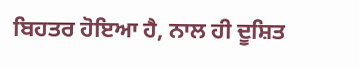ਬਿਹਤਰ ਹੋਇਆ ਹੈ, ਨਾਲ ਹੀ ਦੂਸ਼ਿਤ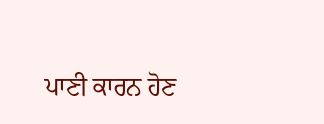ਪਾਣੀ ਕਾਰਨ ਹੋਣ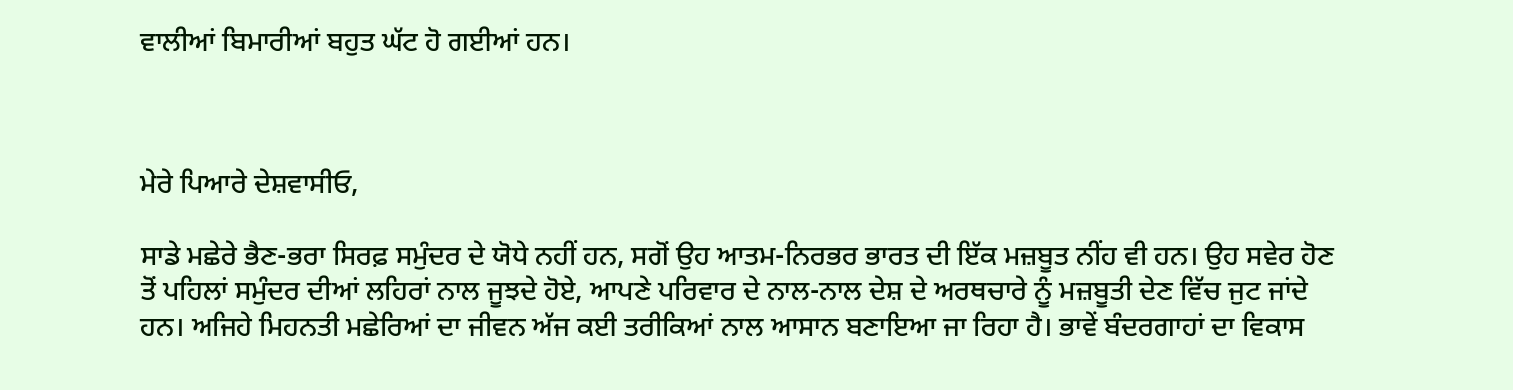ਵਾਲੀਆਂ ਬਿਮਾਰੀਆਂ ਬਹੁਤ ਘੱਟ ਹੋ ਗਈਆਂ ਹਨ।



ਮੇਰੇ ਪਿਆਰੇ ਦੇਸ਼ਵਾਸੀਓ,

ਸਾਡੇ ਮਛੇਰੇ ਭੈਣ-ਭਰਾ ਸਿਰਫ਼ ਸਮੁੰਦਰ ਦੇ ਯੋਧੇ ਨਹੀਂ ਹਨ, ਸਗੋਂ ਉਹ ਆਤਮ-ਨਿਰਭਰ ਭਾਰਤ ਦੀ ਇੱਕ ਮਜ਼ਬੂਤ ਨੀਂਹ ਵੀ ਹਨ। ਉਹ ਸਵੇਰ ਹੋਣ ਤੋਂ ਪਹਿਲਾਂ ਸਮੁੰਦਰ ਦੀਆਂ ਲਹਿਰਾਂ ਨਾਲ ਜੂਝਦੇ ਹੋਏ, ਆਪਣੇ ਪਰਿਵਾਰ ਦੇ ਨਾਲ-ਨਾਲ ਦੇਸ਼ ਦੇ ਅਰਥਚਾਰੇ ਨੂੰ ਮਜ਼ਬੂਤੀ ਦੇਣ ਵਿੱਚ ਜੁਟ ਜਾਂਦੇ ਹਨ। ਅਜਿਹੇ ਮਿਹਨਤੀ ਮਛੇਰਿਆਂ ਦਾ ਜੀਵਨ ਅੱਜ ਕਈ ਤਰੀਕਿਆਂ ਨਾਲ ਆਸਾਨ ਬਣਾਇਆ ਜਾ ਰਿਹਾ ਹੈ। ਭਾਵੇਂ ਬੰਦਰਗਾਹਾਂ ਦਾ ਵਿਕਾਸ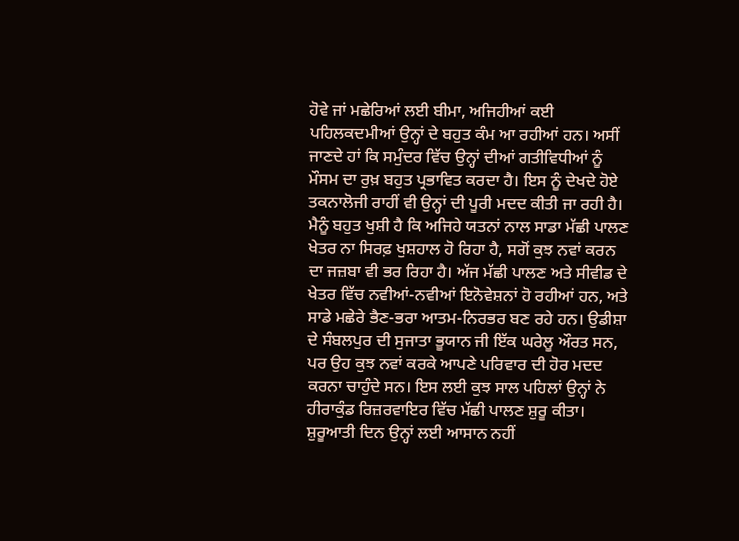ਹੋਵੇ ਜਾਂ ਮਛੇਰਿਆਂ ਲਈ ਬੀਮਾ, ਅਜਿਹੀਆਂ ਕਈ ਪਹਿਲਕਦਮੀਆਂ ਉਨ੍ਹਾਂ ਦੇ ਬਹੁਤ ਕੰਮ ਆ ਰਹੀਆਂ ਹਨ। ਅਸੀਂ ਜਾਣਦੇ ਹਾਂ ਕਿ ਸਮੁੰਦਰ ਵਿੱਚ ਉਨ੍ਹਾਂ ਦੀਆਂ ਗਤੀਵਿਧੀਆਂ ਨੂੰ ਮੌਸਮ ਦਾ ਰੁਖ਼ ਬਹੁਤ ਪ੍ਰਭਾਵਿਤ ਕਰਦਾ ਹੈ। ਇਸ ਨੂੰ ਦੇਖਦੇ ਹੋਏ ਤਕਨਾਲੋਜੀ ਰਾਹੀਂ ਵੀ ਉਨ੍ਹਾਂ ਦੀ ਪੂਰੀ ਮਦਦ ਕੀਤੀ ਜਾ ਰਹੀ ਹੈ। ਮੈਨੂੰ ਬਹੁਤ ਖੁਸ਼ੀ ਹੈ ਕਿ ਅਜਿਹੇ ਯਤਨਾਂ ਨਾਲ ਸਾਡਾ ਮੱਛੀ ਪਾਲਣ ਖੇਤਰ ਨਾ ਸਿਰਫ਼ ਖੁਸ਼ਹਾਲ ਹੋ ਰਿਹਾ ਹੈ, ਸਗੋਂ ਕੁਝ ਨਵਾਂ ਕਰਨ ਦਾ ਜਜ਼ਬਾ ਵੀ ਭਰ ਰਿਹਾ ਹੈ। ਅੱਜ ਮੱਛੀ ਪਾਲਣ ਅਤੇ ਸੀਵੀਡ ਦੇ ਖੇਤਰ ਵਿੱਚ ਨਵੀਆਂ-ਨਵੀਆਂ ਇਨੋਵੇਸ਼ਨਾਂ ਹੋ ਰਹੀਆਂ ਹਨ, ਅਤੇ ਸਾਡੇ ਮਛੇਰੇ ਭੈਣ-ਭਰਾ ਆਤਮ-ਨਿਰਭਰ ਬਣ ਰਹੇ ਹਨ। ਉਡੀਸ਼ਾ ਦੇ ਸੰਬਲਪੁਰ ਦੀ ਸੁਜਾਤਾ ਭੂਯਾਨ ਜੀ ਇੱਕ ਘਰੇਲੂ ਔਰਤ ਸਨ, ਪਰ ਉਹ ਕੁਝ ਨਵਾਂ ਕਰਕੇ ਆਪਣੇ ਪਰਿਵਾਰ ਦੀ ਹੋਰ ਮਦਦ ਕਰਨਾ ਚਾਹੁੰਦੇ ਸਨ। ਇਸ ਲਈ ਕੁਝ ਸਾਲ ਪਹਿਲਾਂ ਉਨ੍ਹਾਂ ਨੇ ਹੀਰਾਕੁੰਡ ਰਿਜ਼ਰਵਾਇਰ ਵਿੱਚ ਮੱਛੀ ਪਾਲਣ ਸ਼ੁਰੂ ਕੀਤਾ। ਸ਼ੁਰੂਆਤੀ ਦਿਨ ਉਨ੍ਹਾਂ ਲਈ ਆਸਾਨ ਨਹੀਂ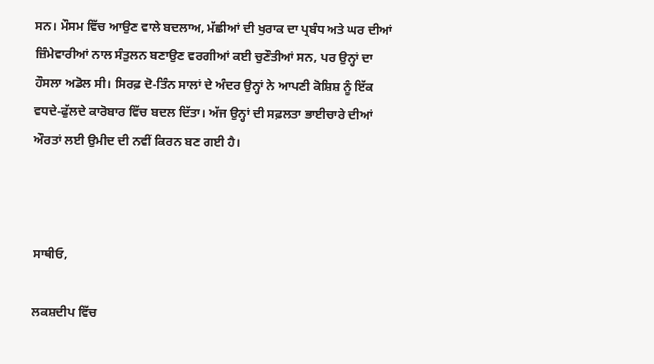ਸਨ। ਮੌਸਮ ਵਿੱਚ ਆਉਣ ਵਾਲੇ ਬਦਲਾਅ, ਮੱਛੀਆਂ ਦੀ ਖੁਰਾਕ ਦਾ ਪ੍ਰਬੰਧ ਅਤੇ ਘਰ ਦੀਆਂ ਜ਼ਿੰਮੇਵਾਰੀਆਂ ਨਾਲ ਸੰਤੁਲਨ ਬਣਾਉਣ ਵਰਗੀਆਂ ਕਈ ਚੁਣੌਤੀਆਂ ਸਨ, ਪਰ ਉਨ੍ਹਾਂ ਦਾ ਹੌਸਲਾ ਅਡੋਲ ਸੀ। ਸਿਰਫ਼ ਦੋ-ਤਿੰਨ ਸਾਲਾਂ ਦੇ ਅੰਦਰ ਉਨ੍ਹਾਂ ਨੇ ਆਪਣੀ ਕੋਸ਼ਿਸ਼ ਨੂੰ ਇੱਕ ਵਧਦੇ-ਫੁੱਲਦੇ ਕਾਰੋਬਾਰ ਵਿੱਚ ਬਦਲ ਦਿੱਤਾ। ਅੱਜ ਉਨ੍ਹਾਂ ਦੀ ਸਫ਼ਲਤਾ ਭਾਈਚਾਰੇ ਦੀਆਂ ਔਰਤਾਂ ਲਈ ਉਮੀਦ ਦੀ ਨਵੀਂ ਕਿਰਨ ਬਣ ਗਈ ਹੈ।



ਸਾਥੀਓ,

ਲਕਸ਼ਦੀਪ ਵਿੱਚ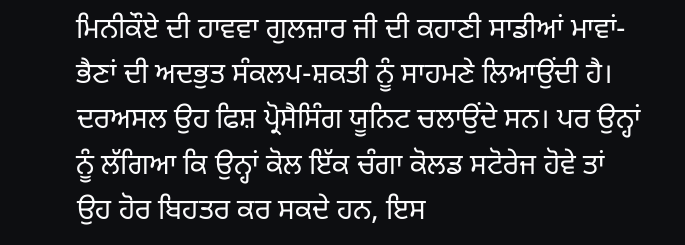ਮਿਨੀਕੌਏ ਦੀ ਹਾਵਵਾ ਗੁਲਜ਼ਾਰ ਜੀ ਦੀ ਕਹਾਣੀ ਸਾਡੀਆਂ ਮਾਵਾਂ-ਭੈਣਾਂ ਦੀ ਅਦਭੁਤ ਸੰਕਲਪ-ਸ਼ਕਤੀ ਨੂੰ ਸਾਹਮਣੇ ਲਿਆਉਂਦੀ ਹੈ। ਦਰਅਸਲ ਉਹ ਫਿਸ਼ ਪ੍ਰੋਸੈਸਿੰਗ ਯੂਨਿਟ ਚਲਾਉਂਦੇ ਸਨ। ਪਰ ਉਨ੍ਹਾਂ ਨੂੰ ਲੱਗਿਆ ਕਿ ਉਨ੍ਹਾਂ ਕੋਲ ਇੱਕ ਚੰਗਾ ਕੋਲਡ ਸਟੋਰੇਜ ਹੋਵੇ ਤਾਂ ਉਹ ਹੋਰ ਬਿਹਤਰ ਕਰ ਸਕਦੇ ਹਨ, ਇਸ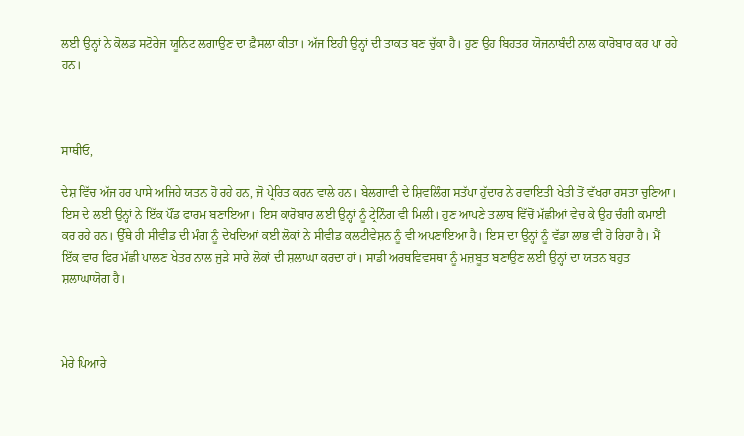ਲਈ ਉਨ੍ਹਾਂ ਨੇ ਕੋਲਡ ਸਟੋਰੇਜ ਯੂਨਿਟ ਲਗਾਉਣ ਦਾ ਫ਼ੈਸਲਾ ਕੀਤਾ। ਅੱਜ ਇਹੀ ਉਨ੍ਹਾਂ ਦੀ ਤਾਕਤ ਬਣ ਚੁੱਕਾ ਹੈ। ਹੁਣ ਉਹ ਬਿਹਤਰ ਯੋਜਨਾਬੰਦੀ ਨਾਲ ਕਾਰੋਬਾਰ ਕਰ ਪਾ ਰਹੇ ਹਨ।



ਸਾਥੀਓ,

ਦੇਸ਼ ਵਿੱਚ ਅੱਜ ਹਰ ਪਾਸੇ ਅਜਿਹੇ ਯਤਨ ਹੋ ਰਹੇ ਹਨ, ਜੋ ਪ੍ਰੇਰਿਤ ਕਰਨ ਵਾਲੇ ਹਨ। ਬੇਲਗਾਵੀ ਦੇ ਸ਼ਿਵਲਿੰਗ ਸਤੱਪਾ ਹੁੱਦਾਰ ਨੇ ਰਵਾਇਤੀ ਖੇਤੀ ਤੋਂ ਵੱਖਰਾ ਰਸਤਾ ਚੁਣਿਆ। ਇਸ ਦੇ ਲਈ ਉਨ੍ਹਾਂ ਨੇ ਇੱਕ ਪੌਂਡ ਫਾਰਮ ਬਣਾਇਆ। ਇਸ ਕਾਰੋਬਾਰ ਲਈ ਉਨ੍ਹਾਂ ਨੂੰ ਟ੍ਰੇਨਿੰਗ ਵੀ ਮਿਲੀ। ਹੁਣ ਆਪਣੇ ਤਲਾਬ ਵਿੱਚੋਂ ਮੱਛੀਆਂ ਵੇਚ ਕੇ ਉਹ ਚੰਗੀ ਕਮਾਈ ਕਰ ਰਹੇ ਹਨ। ਉੱਥੇ ਹੀ ਸੀਵੀਡ ਦੀ ਮੰਗ ਨੂੰ ਦੇਖਦਿਆਂ ਕਈ ਲੋਕਾਂ ਨੇ ਸੀਵੀਡ ਕਲਟੀਵੇਸ਼ਨ ਨੂੰ ਵੀ ਅਪਣਾਇਆ ਹੈ। ਇਸ ਦਾ ਉਨ੍ਹਾਂ ਨੂੰ ਵੱਡਾ ਲਾਭ ਵੀ ਹੋ ਰਿਹਾ ਹੈ। ਮੈਂ ਇੱਕ ਵਾਰ ਫਿਰ ਮੱਛੀ ਪਾਲਣ ਖੇਤਰ ਨਾਲ ਜੁੜੇ ਸਾਰੇ ਲੋਕਾਂ ਦੀ ਸ਼ਲਾਘਾ ਕਰਦਾ ਹਾਂ। ਸਾਡੀ ਅਰਥਵਿਵਸਥਾ ਨੂੰ ਮਜ਼ਬੂਤ ਬਣਾਉਣ ਲਈ ਉਨ੍ਹਾਂ ਦਾ ਯਤਨ ਬਹੁਤ ਸ਼ਲਾਘਾਯੋਗ ਹੈ।



ਮੇਰੇ ਪਿਆਰੇ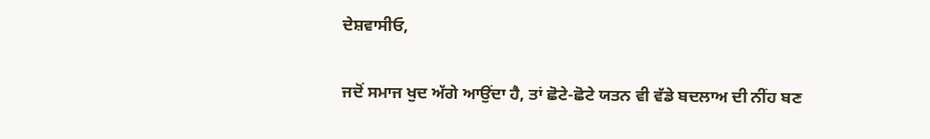ਦੇਸ਼ਵਾਸੀਓ,

ਜਦੋਂ ਸਮਾਜ ਖੁਦ ਅੱਗੇ ਆਉਂਦਾ ਹੈ, ਤਾਂ ਛੋਟੇ-ਛੋਟੇ ਯਤਨ ਵੀ ਵੱਡੇ ਬਦਲਾਅ ਦੀ ਨੀਂਹ ਬਣ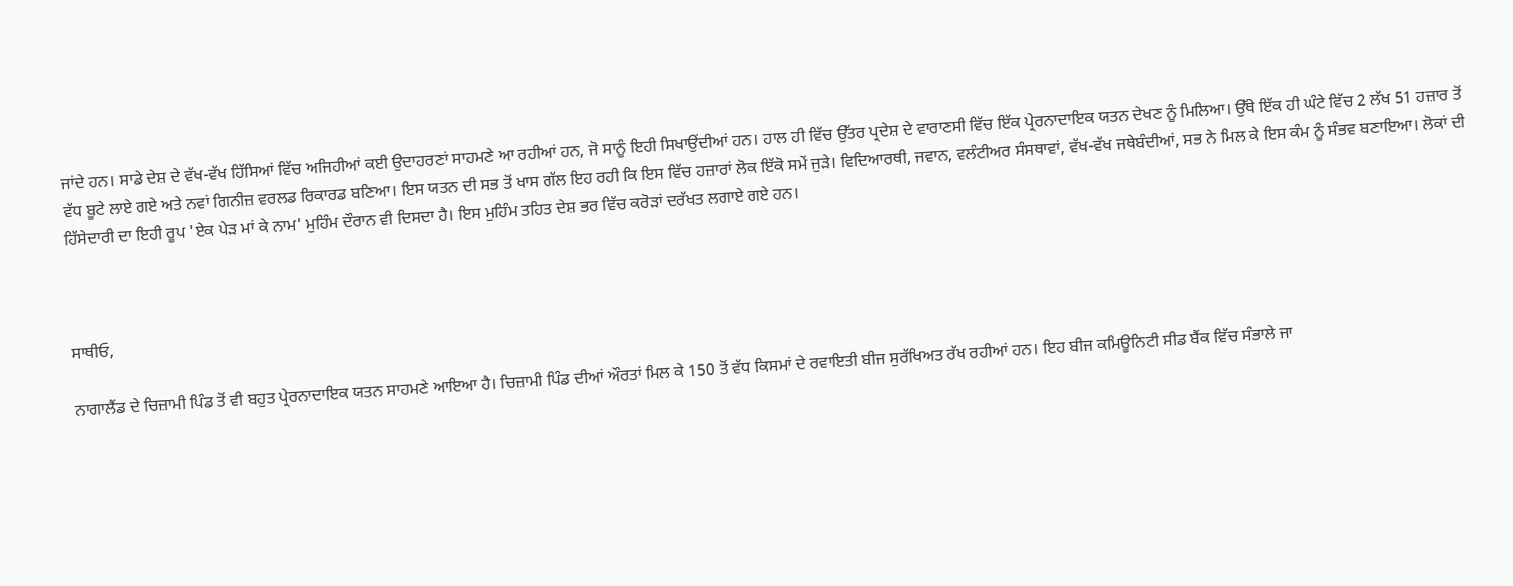ਜਾਂਦੇ ਹਨ। ਸਾਡੇ ਦੇਸ਼ ਦੇ ਵੱਖ-ਵੱਖ ਹਿੱਸਿਆਂ ਵਿੱਚ ਅਜਿਹੀਆਂ ਕਈ ਉਦਾਹਰਣਾਂ ਸਾਹਮਣੇ ਆ ਰਹੀਆਂ ਹਨ, ਜੋ ਸਾਨੂੰ ਇਹੀ ਸਿਖਾਉਂਦੀਆਂ ਹਨ। ਹਾਲ ਹੀ ਵਿੱਚ ਉੱਤਰ ਪ੍ਰਦੇਸ਼ ਦੇ ਵਾਰਾਣਸੀ ਵਿੱਚ ਇੱਕ ਪ੍ਰੇਰਨਾਦਾਇਕ ਯਤਨ ਦੇਖਣ ਨੂੰ ਮਿਲਿਆ। ਉੱਥੇ ਇੱਕ ਹੀ ਘੰਟੇ ਵਿੱਚ 2 ਲੱਖ 51 ਹਜ਼ਾਰ ਤੋਂ ਵੱਧ ਬੂਟੇ ਲਾਏ ਗਏ ਅਤੇ ਨਵਾਂ ਗਿਨੀਜ਼ ਵਰਲਡ ਰਿਕਾਰਡ ਬਣਿਆ। ਇਸ ਯਤਨ ਦੀ ਸਭ ਤੋਂ ਖਾਸ ਗੱਲ ਇਹ ਰਹੀ ਕਿ ਇਸ ਵਿੱਚ ਹਜ਼ਾਰਾਂ ਲੋਕ ਇੱਕੋ ਸਮੇਂ ਜੁੜੇ। ਵਿਦਿਆਰਥੀ, ਜਵਾਨ, ਵਲੰਟੀਅਰ ਸੰਸਥਾਵਾਂ, ਵੱਖ-ਵੱਖ ਜਥੇਬੰਦੀਆਂ, ਸਭ ਨੇ ਮਿਲ ਕੇ ਇਸ ਕੰਮ ਨੂੰ ਸੰਭਵ ਬਣਾਇਆ। ਲੋਕਾਂ ਦੀ ਹਿੱਸੇਦਾਰੀ ਦਾ ਇਹੀ ਰੂਪ 'ਏਕ ਪੇੜ ਮਾਂ ਕੇ ਨਾਮ' ਮੁਹਿੰਮ ਦੌਰਾਨ ਵੀ ਦਿਸਦਾ ਹੈ। ਇਸ ਮੁਹਿੰਮ ਤਹਿਤ ਦੇਸ਼ ਭਰ ਵਿੱਚ ਕਰੋੜਾਂ ਦਰੱਖਤ ਲਗਾਏ ਗਏ ਹਨ।



ਸਾਥੀਓ,

ਨਾਗਾਲੈਂਡ ਦੇ ਚਿਜ਼ਾਮੀ ਪਿੰਡ ਤੋਂ ਵੀ ਬਹੁਤ ਪ੍ਰੇਰਨਾਦਾਇਕ ਯਤਨ ਸਾਹਮਣੇ ਆਇਆ ਹੈ। ਚਿਜ਼ਾਮੀ ਪਿੰਡ ਦੀਆਂ ਔਰਤਾਂ ਮਿਲ ਕੇ 150 ਤੋਂ ਵੱਧ ਕਿਸਮਾਂ ਦੇ ਰਵਾਇਤੀ ਬੀਜ ਸੁਰੱਖਿਅਤ ਰੱਖ ਰਹੀਆਂ ਹਨ। ਇਹ ਬੀਜ ਕਮਿਊਨਿਟੀ ਸੀਡ ਬੈਂਕ ਵਿੱਚ ਸੰਭਾਲੇ ਜਾ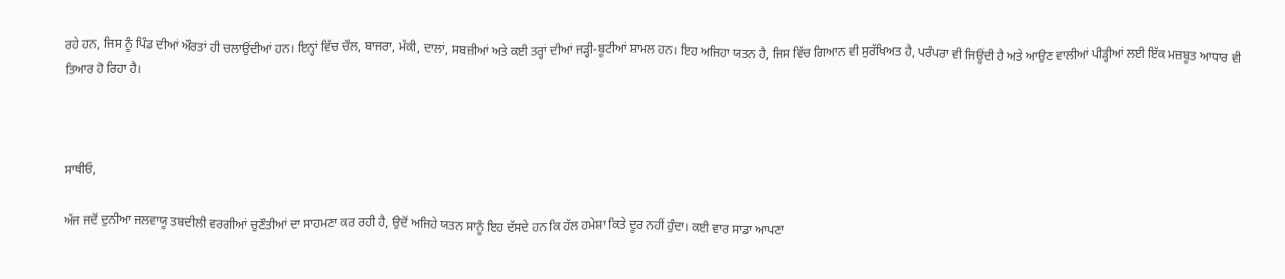ਰਹੇ ਹਨ, ਜਿਸ ਨੂੰ ਪਿੰਡ ਦੀਆਂ ਔਰਤਾਂ ਹੀ ਚਲਾਉਂਦੀਆਂ ਹਨ। ਇਨ੍ਹਾਂ ਵਿੱਚ ਚੌਲ, ਬਾਜਰਾ, ਮੱਕੀ, ਦਾਲਾਂ, ਸਬਜ਼ੀਆਂ ਅਤੇ ਕਈ ਤਰ੍ਹਾਂ ਦੀਆਂ ਜੜ੍ਹੀ-ਬੂਟੀਆਂ ਸ਼ਾਮਲ ਹਨ। ਇਹ ਅਜਿਹਾ ਯਤਨ ਹੈ, ਜਿਸ ਵਿੱਚ ਗਿਆਨ ਵੀ ਸੁਰੱਖਿਅਤ ਹੈ, ਪਰੰਪਰਾ ਵੀ ਜਿਊਂਦੀ ਹੈ ਅਤੇ ਆਉਣ ਵਾਲੀਆਂ ਪੀੜ੍ਹੀਆਂ ਲਈ ਇੱਕ ਮਜ਼ਬੂਤ ਆਧਾਰ ਵੀ ਤਿਆਰ ਹੋ ਰਿਹਾ ਹੈ।



ਸਾਥੀਓ,

ਅੱਜ ਜਦੋਂ ਦੁਨੀਆ ਜਲਵਾਯੂ ਤਬਦੀਲੀ ਵਰਗੀਆਂ ਚੁਣੌਤੀਆਂ ਦਾ ਸਾਹਮਣਾ ਕਰ ਰਹੀ ਹੈ, ਉਦੋਂ ਅਜਿਹੇ ਯਤਨ ਸਾਨੂੰ ਇਹ ਦੱਸਦੇ ਹਨ ਕਿ ਹੱਲ ਹਮੇਸ਼ਾ ਕਿਤੇ ਦੂਰ ਨਹੀਂ ਹੁੰਦਾ। ਕਈ ਵਾਰ ਸਾਡਾ ਆਪਣਾ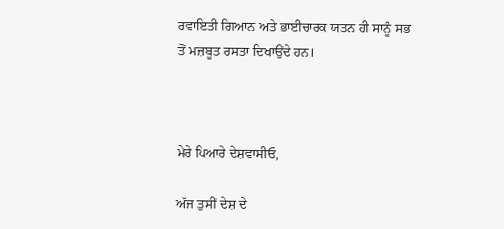ਰਵਾਇਤੀ ਗਿਆਨ ਅਤੇ ਭਾਈਚਾਰਕ ਯਤਨ ਹੀ ਸਾਨੂੰ ਸਭ ਤੋਂ ਮਜ਼ਬੂਤ ਰਸਤਾ ਦਿਖਾਉਂਦੇ ਹਨ।



ਮੇਰੇ ਪਿਆਰੇ ਦੇਸ਼ਵਾਸੀਓ,

ਅੱਜ ਤੁਸੀਂ ਦੇਸ਼ ਦੇ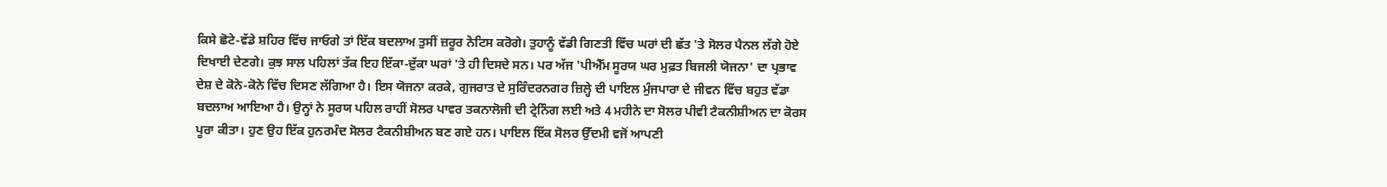ਕਿਸੇ ਛੋਟੇ-ਵੱਡੇ ਸ਼ਹਿਰ ਵਿੱਚ ਜਾਓਗੇ ਤਾਂ ਇੱਕ ਬਦਲਾਅ ਤੁਸੀਂ ਜ਼ਰੂਰ ਨੋਟਿਸ ਕਰੋਗੇ। ਤੁਹਾਨੂੰ ਵੱਡੀ ਗਿਣਤੀ ਵਿੱਚ ਘਰਾਂ ਦੀ ਛੱਤ 'ਤੇ ਸੋਲਰ ਪੈਨਲ ਲੱਗੇ ਹੋਏ ਦਿਖਾਈ ਦੇਣਗੇ। ਕੁਝ ਸਾਲ ਪਹਿਲਾਂ ਤੱਕ ਇਹ ਇੱਕਾ-ਦੁੱਕਾ ਘਰਾਂ 'ਤੇ ਹੀ ਦਿਸਦੇ ਸਨ। ਪਰ ਅੱਜ 'ਪੀਐੱਮ ਸੂਰਯ ਘਰ ਮੁਫ਼ਤ ਬਿਜਲੀ ਯੋਜਨਾ' ਦਾ ਪ੍ਰਭਾਵ ਦੇਸ਼ ਦੇ ਕੋਨੇ-ਕੋਨੇ ਵਿੱਚ ਦਿਸਣ ਲੱਗਿਆ ਹੈ। ਇਸ ਯੋਜਨਾ ਕਰਕੇ, ਗੁਜਰਾਤ ਦੇ ਸੁਰਿੰਦਰਨਗਰ ਜ਼ਿਲ੍ਹੇ ਦੀ ਪਾਇਲ ਮੁੰਜਪਾਰਾ ਦੇ ਜੀਵਨ ਵਿੱਚ ਬਹੁਤ ਵੱਡਾ ਬਦਲਾਅ ਆਇਆ ਹੈ। ਉਨ੍ਹਾਂ ਨੇ ਸੂਰਯ ਪਹਿਲ ਰਾਹੀਂ ਸੋਲਰ ਪਾਵਰ ਤਕਨਾਲੋਜੀ ਦੀ ਟ੍ਰੇਨਿੰਗ ਲਈ ਅਤੇ 4 ਮਹੀਨੇ ਦਾ ਸੋਲਰ ਪੀਵੀ ਟੈਕਨੀਸ਼ੀਅਨ ਦਾ ਕੋਰਸ ਪੂਰਾ ਕੀਤਾ। ਹੁਣ ਉਹ ਇੱਕ ਹੁਨਰਮੰਦ ਸੋਲਰ ਟੈਕਨੀਸ਼ੀਅਨ ਬਣ ਗਏ ਹਨ। ਪਾਇਲ ਇੱਕ ਸੋਲਰ ਉੱਦਮੀ ਵਜੋਂ ਆਪਣੀ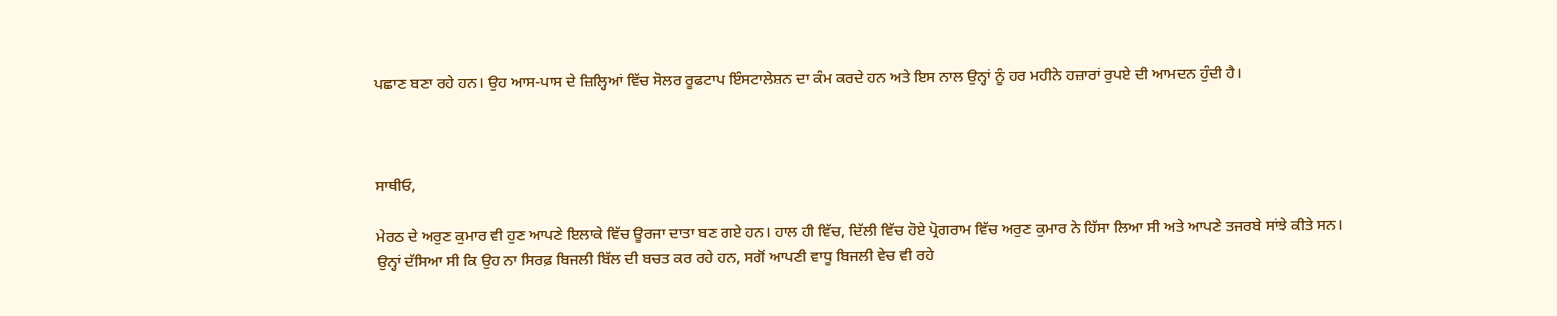ਪਛਾਣ ਬਣਾ ਰਹੇ ਹਨ। ਉਹ ਆਸ-ਪਾਸ ਦੇ ਜ਼ਿਲ੍ਹਿਆਂ ਵਿੱਚ ਸੋਲਰ ਰੂਫਟਾਪ ਇੰਸਟਾਲੇਸ਼ਨ ਦਾ ਕੰਮ ਕਰਦੇ ਹਨ ਅਤੇ ਇਸ ਨਾਲ ਉਨ੍ਹਾਂ ਨੂੰ ਹਰ ਮਹੀਨੇ ਹਜ਼ਾਰਾਂ ਰੁਪਏ ਦੀ ਆਮਦਨ ਹੁੰਦੀ ਹੈ।



ਸਾਥੀਓ,

ਮੇਰਠ ਦੇ ਅਰੁਣ ਕੁਮਾਰ ਵੀ ਹੁਣ ਆਪਣੇ ਇਲਾਕੇ ਵਿੱਚ ਊਰਜਾ ਦਾਤਾ ਬਣ ਗਏ ਹਨ। ਹਾਲ ਹੀ ਵਿੱਚ, ਦਿੱਲੀ ਵਿੱਚ ਹੋਏ ਪ੍ਰੋਗਰਾਮ ਵਿੱਚ ਅਰੁਣ ਕੁਮਾਰ ਨੇ ਹਿੱਸਾ ਲਿਆ ਸੀ ਅਤੇ ਆਪਣੇ ਤਜਰਬੇ ਸਾਂਝੇ ਕੀਤੇ ਸਨ। ਉਨ੍ਹਾਂ ਦੱਸਿਆ ਸੀ ਕਿ ਉਹ ਨਾ ਸਿਰਫ਼ ਬਿਜਲੀ ਬਿੱਲ ਦੀ ਬਚਤ ਕਰ ਰਹੇ ਹਨ, ਸਗੋਂ ਆਪਣੀ ਵਾਧੂ ਬਿਜਲੀ ਵੇਚ ਵੀ ਰਹੇ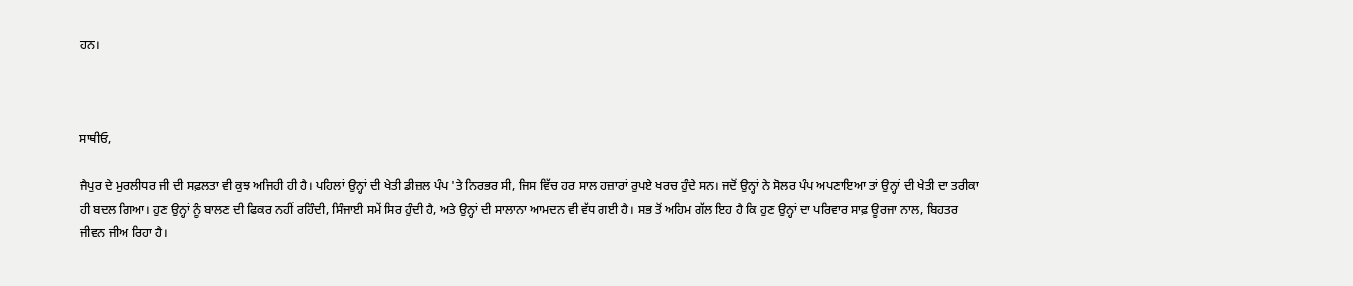ਹਨ।



ਸਾਥੀਓ,

ਜੈਪੁਰ ਦੇ ਮੁਰਲੀਧਰ ਜੀ ਦੀ ਸਫ਼ਲਤਾ ਵੀ ਕੁਝ ਅਜਿਹੀ ਹੀ ਹੈ। ਪਹਿਲਾਂ ਉਨ੍ਹਾਂ ਦੀ ਖੇਤੀ ਡੀਜ਼ਲ ਪੰਪ 'ਤੇ ਨਿਰਭਰ ਸੀ, ਜਿਸ ਵਿੱਚ ਹਰ ਸਾਲ ਹਜ਼ਾਰਾਂ ਰੁਪਏ ਖਰਚ ਹੁੰਦੇ ਸਨ। ਜਦੋਂ ਉਨ੍ਹਾਂ ਨੇ ਸੋਲਰ ਪੰਪ ਅਪਣਾਇਆ ਤਾਂ ਉਨ੍ਹਾਂ ਦੀ ਖੇਤੀ ਦਾ ਤਰੀਕਾ ਹੀ ਬਦਲ ਗਿਆ। ਹੁਣ ਉਨ੍ਹਾਂ ਨੂੰ ਬਾਲਣ ਦੀ ਫਿਕਰ ਨਹੀਂ ਰਹਿੰਦੀ, ਸਿੰਜਾਈ ਸਮੇਂ ਸਿਰ ਹੁੰਦੀ ਹੈ, ਅਤੇ ਉਨ੍ਹਾਂ ਦੀ ਸਾਲਾਨਾ ਆਮਦਨ ਵੀ ਵੱਧ ਗਈ ਹੈ। ਸਭ ਤੋਂ ਅਹਿਮ ਗੱਲ ਇਹ ਹੈ ਕਿ ਹੁਣ ਉਨ੍ਹਾਂ ਦਾ ਪਰਿਵਾਰ ਸਾਫ਼ ਊਰਜਾ ਨਾਲ, ਬਿਹਤਰ ਜੀਵਨ ਜੀਅ ਰਿਹਾ ਹੈ।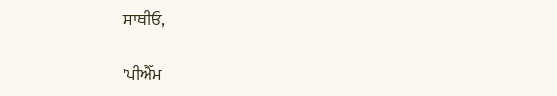ਸਾਥੀਓ,

'ਪੀਐੱਮ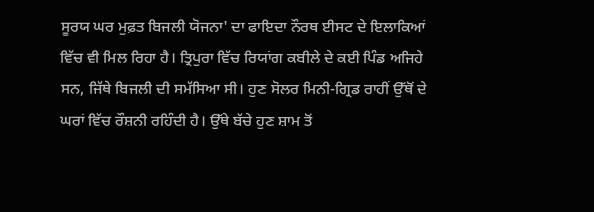ਸੂਰਯ ਘਰ ਮੁਫ਼ਤ ਬਿਜਲੀ ਯੋਜਨਾ' ਦਾ ਫਾਇਦਾ ਨੌਰਥ ਈਸਟ ਦੇ ਇਲਾਕਿਆਂ ਵਿੱਚ ਵੀ ਮਿਲ ਰਿਹਾ ਹੈ। ਤ੍ਰਿਪੁਰਾ ਵਿੱਚ ਰਿਯਾਂਗ ਕਬੀਲੇ ਦੇ ਕਈ ਪਿੰਡ ਅਜਿਹੇ ਸਨ, ਜਿੱਥੇ ਬਿਜਲੀ ਦੀ ਸਮੱਸਿਆ ਸੀ। ਹੁਣ ਸੋਲਰ ਮਿਨੀ-ਗ੍ਰਿਡ ਰਾਹੀਂ ਉੱਥੋਂ ਦੇ ਘਰਾਂ ਵਿੱਚ ਰੌਸ਼ਨੀ ਰਹਿੰਦੀ ਹੈ। ਉੱਥੇ ਬੱਚੇ ਹੁਣ ਸ਼ਾਮ ਤੋਂ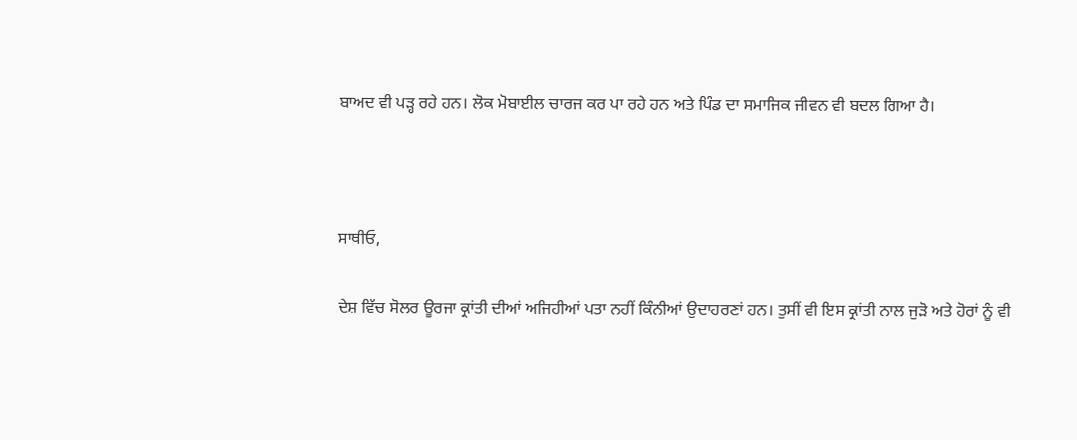ਬਾਅਦ ਵੀ ਪੜ੍ਹ ਰਹੇ ਹਨ। ਲੋਕ ਮੋਬਾਈਲ ਚਾਰਜ ਕਰ ਪਾ ਰਹੇ ਹਨ ਅਤੇ ਪਿੰਡ ਦਾ ਸਮਾਜਿਕ ਜੀਵਨ ਵੀ ਬਦਲ ਗਿਆ ਹੈ।



ਸਾਥੀਓ,

ਦੇਸ਼ ਵਿੱਚ ਸੋਲਰ ਊਰਜਾ ਕ੍ਰਾਂਤੀ ਦੀਆਂ ਅਜਿਹੀਆਂ ਪਤਾ ਨਹੀਂ ਕਿੰਨੀਆਂ ਉਦਾਹਰਣਾਂ ਹਨ। ਤੁਸੀਂ ਵੀ ਇਸ ਕ੍ਰਾਂਤੀ ਨਾਲ ਜੁੜੋ ਅਤੇ ਹੋਰਾਂ ਨੂੰ ਵੀ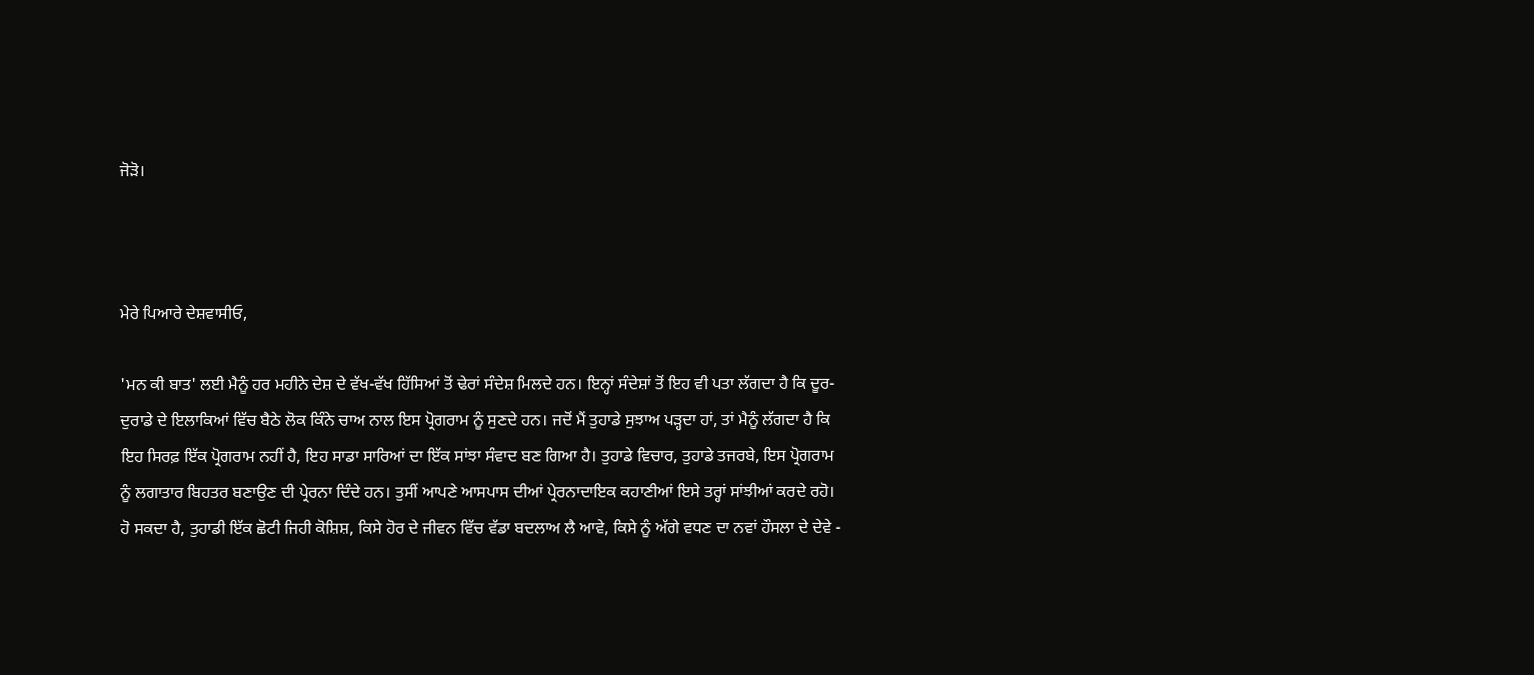ਜੋੜੋ।



ਮੇਰੇ ਪਿਆਰੇ ਦੇਸ਼ਵਾਸੀਓ,

'ਮਨ ਕੀ ਬਾਤ' ਲਈ ਮੈਨੂੰ ਹਰ ਮਹੀਨੇ ਦੇਸ਼ ਦੇ ਵੱਖ-ਵੱਖ ਹਿੱਸਿਆਂ ਤੋਂ ਢੇਰਾਂ ਸੰਦੇਸ਼ ਮਿਲਦੇ ਹਨ। ਇਨ੍ਹਾਂ ਸੰਦੇਸ਼ਾਂ ਤੋਂ ਇਹ ਵੀ ਪਤਾ ਲੱਗਦਾ ਹੈ ਕਿ ਦੂਰ-ਦੁਰਾਡੇ ਦੇ ਇਲਾਕਿਆਂ ਵਿੱਚ ਬੈਠੇ ਲੋਕ ਕਿੰਨੇ ਚਾਅ ਨਾਲ ਇਸ ਪ੍ਰੋਗਰਾਮ ਨੂੰ ਸੁਣਦੇ ਹਨ। ਜਦੋਂ ਮੈਂ ਤੁਹਾਡੇ ਸੁਝਾਅ ਪੜ੍ਹਦਾ ਹਾਂ, ਤਾਂ ਮੈਨੂੰ ਲੱਗਦਾ ਹੈ ਕਿ ਇਹ ਸਿਰਫ਼ ਇੱਕ ਪ੍ਰੋਗਰਾਮ ਨਹੀਂ ਹੈ, ਇਹ ਸਾਡਾ ਸਾਰਿਆਂ ਦਾ ਇੱਕ ਸਾਂਝਾ ਸੰਵਾਦ ਬਣ ਗਿਆ ਹੈ। ਤੁਹਾਡੇ ਵਿਚਾਰ, ਤੁਹਾਡੇ ਤਜਰਬੇ, ਇਸ ਪ੍ਰੋਗਰਾਮ ਨੂੰ ਲਗਾਤਾਰ ਬਿਹਤਰ ਬਣਾਉਣ ਦੀ ਪ੍ਰੇਰਨਾ ਦਿੰਦੇ ਹਨ। ਤੁਸੀਂ ਆਪਣੇ ਆਸਪਾਸ ਦੀਆਂ ਪ੍ਰੇਰਨਾਦਾਇਕ ਕਹਾਣੀਆਂ ਇਸੇ ਤਰ੍ਹਾਂ ਸਾਂਝੀਆਂ ਕਰਦੇ ਰਹੋ। ਹੋ ਸਕਦਾ ਹੈ, ਤੁਹਾਡੀ ਇੱਕ ਛੋਟੀ ਜਿਹੀ ਕੋਸ਼ਿਸ਼, ਕਿਸੇ ਹੋਰ ਦੇ ਜੀਵਨ ਵਿੱਚ ਵੱਡਾ ਬਦਲਾਅ ਲੈ ਆਵੇ, ਕਿਸੇ ਨੂੰ ਅੱਗੇ ਵਧਣ ਦਾ ਨਵਾਂ ਹੌਸਲਾ ਦੇ ਦੇਵੇ -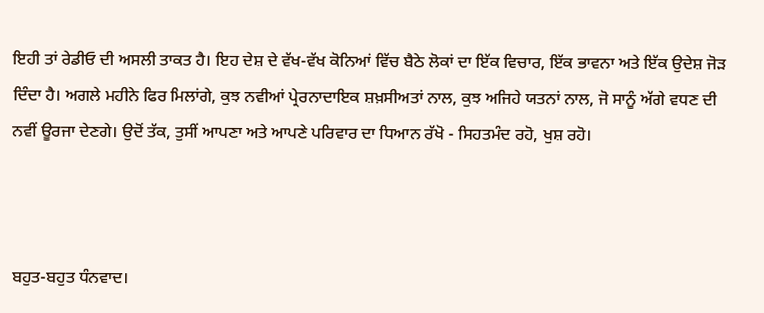ਇਹੀ ਤਾਂ ਰੇਡੀਓ ਦੀ ਅਸਲੀ ਤਾਕਤ ਹੈ। ਇਹ ਦੇਸ਼ ਦੇ ਵੱਖ-ਵੱਖ ਕੋਨਿਆਂ ਵਿੱਚ ਬੈਠੇ ਲੋਕਾਂ ਦਾ ਇੱਕ ਵਿਚਾਰ, ਇੱਕ ਭਾਵਨਾ ਅਤੇ ਇੱਕ ਉਦੇਸ਼ ਜੋੜ ਦਿੰਦਾ ਹੈ। ਅਗਲੇ ਮਹੀਨੇ ਫਿਰ ਮਿਲਾਂਗੇ, ਕੁਝ ਨਵੀਆਂ ਪ੍ਰੇਰਨਾਦਾਇਕ ਸ਼ਖ਼ਸੀਅਤਾਂ ਨਾਲ, ਕੁਝ ਅਜਿਹੇ ਯਤਨਾਂ ਨਾਲ, ਜੋ ਸਾਨੂੰ ਅੱਗੇ ਵਧਣ ਦੀ ਨਵੀਂ ਊਰਜਾ ਦੇਣਗੇ। ਉਦੋਂ ਤੱਕ, ਤੁਸੀਂ ਆਪਣਾ ਅਤੇ ਆਪਣੇ ਪਰਿਵਾਰ ਦਾ ਧਿਆਨ ਰੱਖੋ - ਸਿਹਤਮੰਦ ਰਹੋ, ਖੁਸ਼ ਰਹੋ।



ਬਹੁਤ-ਬਹੁਤ ਧੰਨਵਾਦ।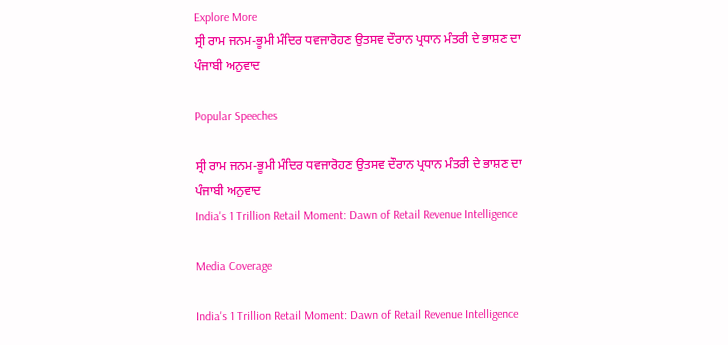Explore More
ਸ੍ਰੀ ਰਾਮ ਜਨਮ-ਭੂਮੀ ਮੰਦਿਰ ਧਵਜਾਰੋਹਣ ਉਤਸਵ ਦੌਰਾਨ ਪ੍ਰਧਾਨ ਮੰਤਰੀ ਦੇ ਭਾਸ਼ਣ ਦਾ ਪੰਜਾਬੀ ਅਨੁਵਾਦ

Popular Speeches

ਸ੍ਰੀ ਰਾਮ ਜਨਮ-ਭੂਮੀ ਮੰਦਿਰ ਧਵਜਾਰੋਹਣ ਉਤਸਵ ਦੌਰਾਨ ਪ੍ਰਧਾਨ ਮੰਤਰੀ ਦੇ ਭਾਸ਼ਣ ਦਾ ਪੰਜਾਬੀ ਅਨੁਵਾਦ
India's 1 Trillion Retail Moment: Dawn of Retail Revenue Intelligence

Media Coverage

India's 1 Trillion Retail Moment: Dawn of Retail Revenue Intelligence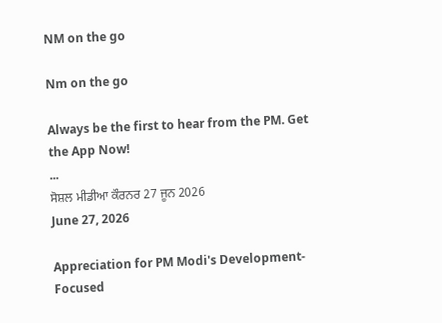NM on the go

Nm on the go

Always be the first to hear from the PM. Get the App Now!
...
ਸੋਸ਼ਲ ਮੀਡੀਆ ਕੌਰਨਰ 27 ਜੂਨ 2026
June 27, 2026

Appreciation for PM Modi's Development-Focused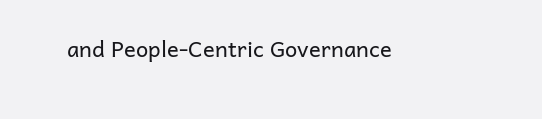and People-Centric Governance